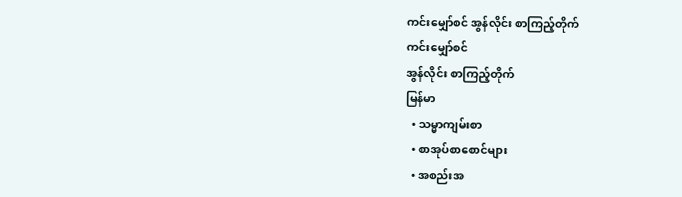ကင်းမျှော်စင် အွန်လိုင်း စာကြည့်တိုက်
ကင်းမျှော်စင်
အွန်လိုင်း စာကြည့်တိုက်
မြန်မာ
  • သမ္မာကျမ်းစာ
  • စာအုပ်စာစောင်များ
  • အစည်းအ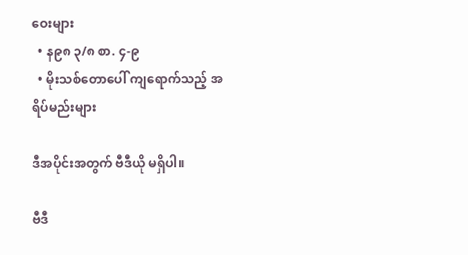ဝေးများ
  • န၉၈ ၃/၈ စာ. ၄-၉
  • မိုးသစ်တောပေါ် ကျရောက်သည့် အရိပ်မည်းများ

ဒီအပိုင်းအတွက် ဗီဒီယို မရှိပါ။

ဗီဒီ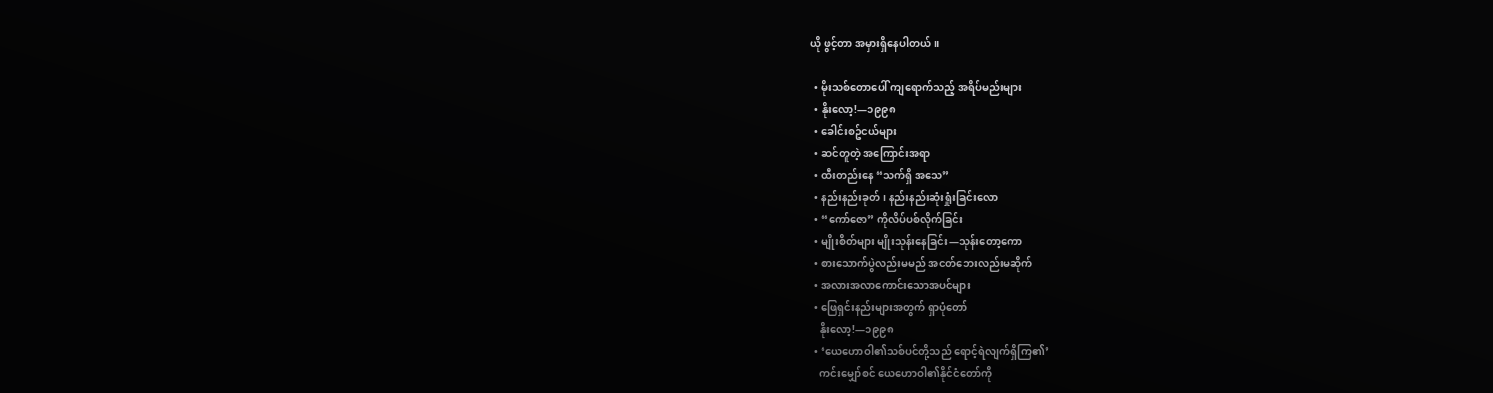ယို ဖွင့်တာ အမှားရှိနေပါတယ်။

  • မိုးသစ်တောပေါ် ကျရောက်သည့် အရိပ်မည်းများ
  • နိုးလော့!—၁၉၉၈
  • ခေါင်းစဥ်ငယ်များ
  • ဆင်တူတဲ့ အကြောင်းအရာ
  • ထီးတည်းနေ “သက်ရှိ အသေ”
  • နည်းနည်းခုတ်၊ နည်းနည်းဆုံးရှုံးခြင်းလော
  • “ကော်ဇော” ကိုလိပ်ပစ်လိုက်ခြင်း
  • မျိုးစိတ်များ မျိုးသုန်းနေခြင်း—သုန်းတော့ကော
  • စားသောက်ပွဲလည်းမမည် အငတ်ဘေးလည်းမဆိုက်
  • အလားအလာကောင်းသောအပင်များ
  • ဖြေရှင်းနည်းများအတွက် ရှာပုံတော်
    နိုးလော့!—၁၉၉၈
  • ‘ယေဟောဝါ၏သစ်ပင်တို့သည် ရောင့်ရဲလျက်ရှိကြ၏’
    ကင်းမျှော်စင် ယေဟောဝါ၏နိုင်ငံတော်ကို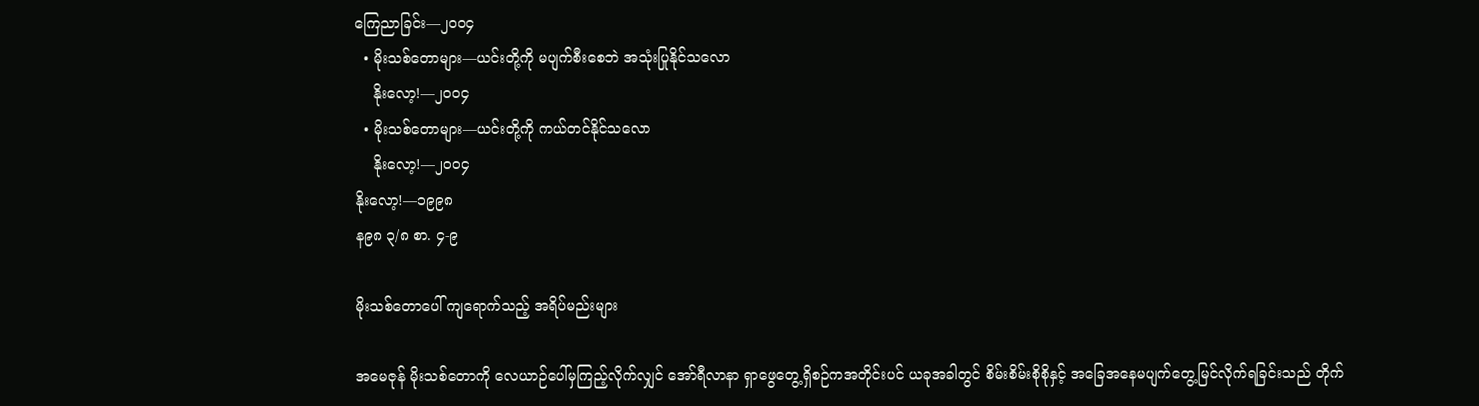ကြေညာခြင်း—၂၀၀၄
  • မိုးသစ်တောများ—ယင်းတို့ကို မပျက်စီးစေဘဲ အသုံးပြုနိုင်သလော
    နိုးလော့!—၂၀၀၄
  • မိုးသစ်တောများ—ယင်းတို့ကို ကယ်တင်နိုင်သလော
    နိုးလော့!—၂၀၀၄
နိုးလော့!—၁၉၉၈
န၉၈ ၃/၈ စာ. ၄-၉

မိုးသစ်တောပေါ် ကျရောက်သည့် အရိပ်မည်းများ

အမေဇုန် မိုးသစ်တောကို လေယာဉ်ပေါ်မှကြည့်လိုက်လျှင် အော်ရီလာနာ ရှာဖွေတွေ့ရှိစဉ်ကအတိုင်းပင် ယခုအခါတွင် စိမ်းစိမ်းစိုစိုနှင့် အခြေအနေမပျက်တွေ့မြင်လိုက်ရခြင်းသည် တိုက်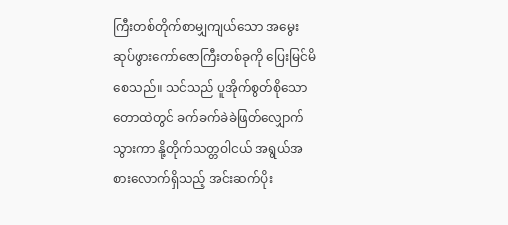ကြီးတစ်တိုက်စာမျှကျယ်သော အမွေးဆုပ်ဖွားကော်ဇောကြီးတစ်ခုကို ပြေးမြင်မိစေသည်။ သင်သည် ပူအိုက်စွတ်စိုသောတောထဲတွင် ခက်ခက်ခဲခဲဖြတ်လျှောက်သွားကာ နို့တိုက်သတ္တဝါငယ် အရွယ်အစားလောက်ရှိသည့် အင်းဆက်ပိုး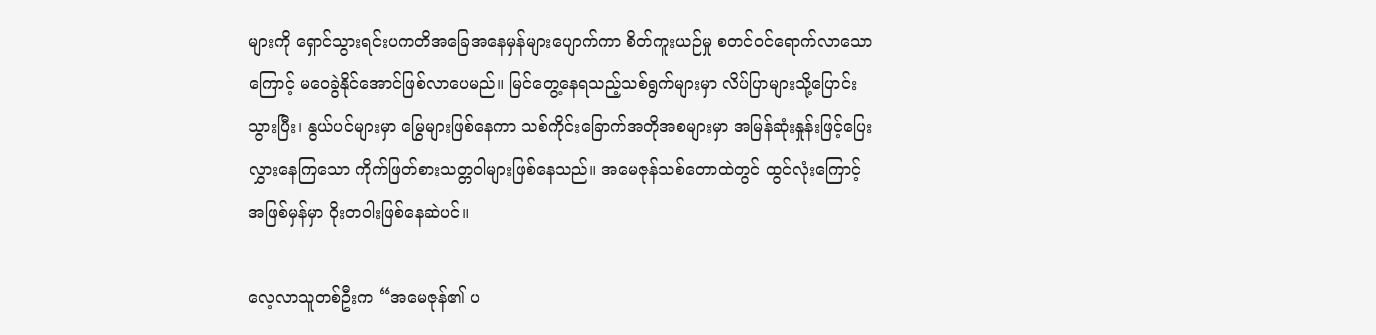များကို ရှောင်သွားရင်းပကတိအခြေအနေမှန်များပျောက်ကာ စိတ်ကူးယဉ်မှု စတင်ဝင်ရောက်လာသောကြောင့် မဝေခွဲနိုင်အောင်ဖြစ်လာပေမည်။ မြင်တွေ့နေရသည့်သစ်ရွက်များမှာ လိပ်ပြာများသို့ပြောင်းသွားပြီး၊ နွယ်ပင်များမှာ မြွေများဖြစ်နေကာ သစ်ကိုင်းခြောက်အတိုအစများမှာ အမြန်ဆုံးနှုန်းဖြင့်ပြေးလွှားနေကြသော ကိုက်ဖြတ်စားသတ္တဝါများဖြစ်နေသည်။ အမေဇုန်သစ်တောထဲတွင် ထွင်လုံးကြောင့် အဖြစ်မှန်မှာ ဝိုးတဝါးဖြစ်နေဆဲပင်။

လေ့လာသူတစ်ဦးက “အမေဇုန်၏ ပ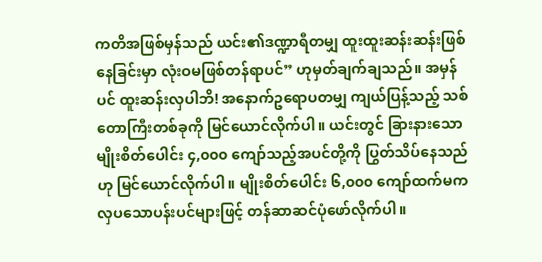ကတိအဖြစ်မှန်သည် ယင်း၏ဒဏ္ဍာရီတမျှ ထူးထူးဆန်းဆန်းဖြစ်နေခြင်းမှာ လုံးဝမဖြစ်တန်ရာပင်” ဟုမှတ်ချက်ချသည်။ အမှန်ပင် ထူးဆန်းလှပါဘိ! အနောက်ဥရောပတမျှ ကျယ်ပြန့်သည့် သစ်တောကြီးတစ်ခုကို မြင်ယောင်လိုက်ပါ။ ယင်းတွင် ခြားနားသောမျိုးစိတ်ပေါင်း ၄,၀၀၀ ကျော်သည့်အပင်တို့ကို ပြွတ်သိပ်နေသည်ဟု မြင်ယောင်လိုက်ပါ။ မျိုးစိတ်ပေါင်း ၆,၀၀၀ ကျော်ထက်မက လှပသောပန်းပင်များဖြင့် တန်ဆာဆင်ပုံဖော်လိုက်ပါ။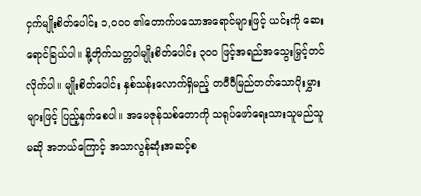ငှက်မျိုးစိတ်ပေါင်း ၁,၀၀၀ ၏တောက်ပသောအရောင်များဖြင့် ယင်းကို ဆေးရောင်ခြယ်ပါ။ နို့တိုက်သတ္တဝါမျိုးစိတ်ပေါင်း ၃၀၀ ဖြင့်အရည်အသွေးမြှင့်တင်လိုက်ပါ။ မျိုးစိတ်ပေါင်း နှစ်သန်းလောက်ရှိမည့် တဝီဝီမြည်တတ်သောပိုးမွှားများဖြင့် ပြည့်နှက်စေပါ။ အမေဇုန်သစ်တောကို သရုပ်ဖော်ရေးသားသူမည်သူမဆို အဘယ်ကြောင့် အသာလွန်ဆုံးအဆင့်စ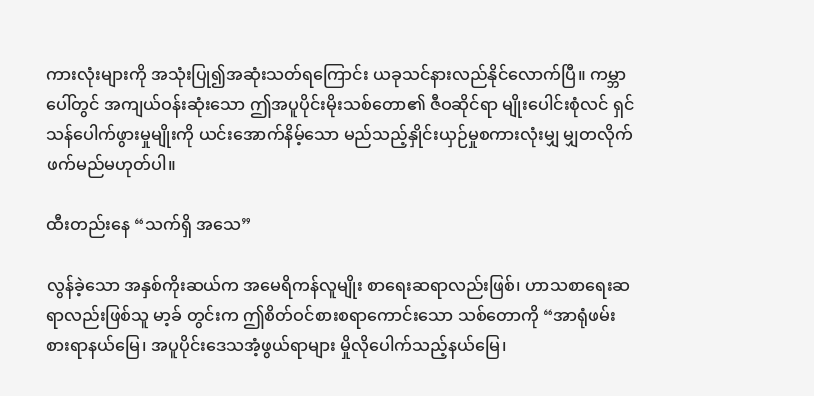ကားလုံးများကို အသုံးပြု၍အဆုံးသတ်ရကြောင်း ယခုသင်နားလည်နိုင်လောက်ပြီ။ ကမ္ဘာပေါ်တွင် အကျယ်ဝန်းဆုံးသော ဤအပူပိုင်းမိုးသစ်တော၏ ဇီဝဆိုင်ရာ မျိုးပေါင်းစုံလင် ရှင်သန်ပေါက်ဖွားမှုမျိုးကို ယင်းအောက်နိမ့်သော မည်သည့်နှိုင်းယှဉ်မှုစကားလုံးမျှ မျှတလိုက်ဖက်မည်မဟုတ်ပါ။

ထီးတည်းနေ “သက်ရှိ အသေ”

လွန်ခဲ့သော အနှစ်ကိုးဆယ်က အမေရိကန်လူမျိုး စာရေးဆရာလည်းဖြစ်၊ ဟာသစာရေးဆရာလည်းဖြစ်သူ မာ့ခ် တွင်းက ဤစိတ်ဝင်စားစရာကောင်းသော သစ်တောကို “အာရုံဖမ်းစားရာနယ်မြေ၊ အပူပိုင်းဒေသအံ့ဖွယ်ရာများ မှိုလိုပေါက်သည့်နယ်မြေ၊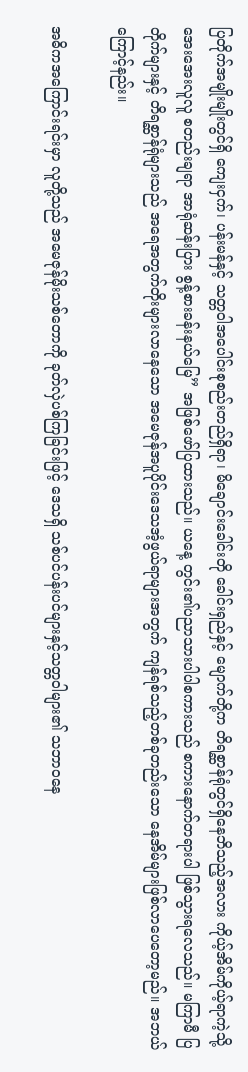ပြတိုက်အမျိုးမျိုးတွင်ရှိ ကျေးငှက်၊ ပန်းမန်နှင့် သတ္တဝါအပေါင်းစုစည်းတည်ရှိရာ၊ မိချောင်းခေါင်းတို ခေါင်းရှည်နှင့် မျောက်တို့က တိရစ္ဆာန်ရုံတွင်ရှိနေဘိသည့်အလား ကိုယ့်အိမ်ကိုယ့်ရာကဲ့သို့ အေးအေးလူလူ စတည်းချရာ အာရုံဆန်းပြား စွန့်စားခန်းနယ်မြေ” အဖြစ်ဖော်ပြထားသည်။ ယနေ့ တွင်း၏ပညာသားပါပါစကားသည် စကားနောက်တရားပါ ဖြစ်သွားရလေသည်။ မကြာမီ ပြတိုက်များနှင့် တိရစ္ဆာန်ရုံများသည် အရေအတွက်တိုးများလာနေသော အမေဇုန်အပူပိုင်းဒေသအံ့ဖွယ်ရာများအတွက် ကျန်ရစ်သည့်တစ်ခုတည်းသော နေအိမ်များဖြစ်လာပေတော့မည်။ အဘယ်ကြောင့်နည်း။

အဓိကအကြောင်းရင်းမှာ လူတို့သည် အမေဇုန်မိုးသစ်တောကို ခုတ်လှဲပစ်ကြခြင်းဖြင့် ဒေသရှိ သစ်ပင်ပန်းပင်များနှင့်သတ္တဝါများ၏ သဘာဝနေ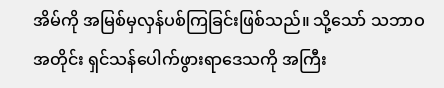အိမ်ကို အမြစ်မှလှန်ပစ်ကြခြင်းဖြစ်သည်။ သို့သော် သဘာဝအတိုင်း ရှင်သန်ပေါက်ဖွားရာဒေသကို အကြီး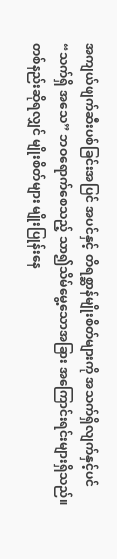အကျယ်ဖျက်ဆီးပစ်ခြင်းအပြင် အပင်နှင့် တိရစ္ဆာန်မျိုးစိတ်များကို အသက်ရှိလျက်နှင့်ပင် “သက်ရှိ အသေ” ဘဝရောက်စေသည့် သာ၍သိမ်မွေ့သောအခြား အကြောင်းရင်းများရှိသည်။ တစ်နည်းဆိုရလျှင် မျိုးစိတ်များ မျိုးပြုန်းနေ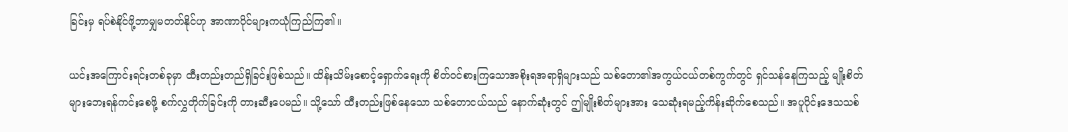ခြင်းမှ ရပ်စဲနိုင်ဖို့ဘာမျှမတတ်နိုင်ဟု အာဏာပိုင်များကယုံကြည်ကြ၏။

ယင်းအကြောင်းရင်းတစ်ခုမှာ ထီးတည်းတည်ရှိခြင်းဖြစ်သည်။ ထိန်းသိမ်းစောင့်ရှောက်ရေးကို စိတ်ဝင်စားကြသောအစိုးရအရာရှိများသည် သစ်တော၏အကွယ်ငယ်တစ်ကွက်တွင် ရှင်သန်နေကြသည့် မျိုးစိတ်များဘေးရန်ကင်းစေဖို့ စက်လွှတိုက်ခြင်းကို တားဆီးပေမည်။ သို့သော် ထီးတည်းဖြစ်နေသော သစ်တောငယ်သည် နောက်ဆုံးတွင် ဤမျိုးစိတ်များအား သေဆုံးရမည့်ကိန်းဆိုက်စေသည်။ အပူပိုင်းဒေသသစ်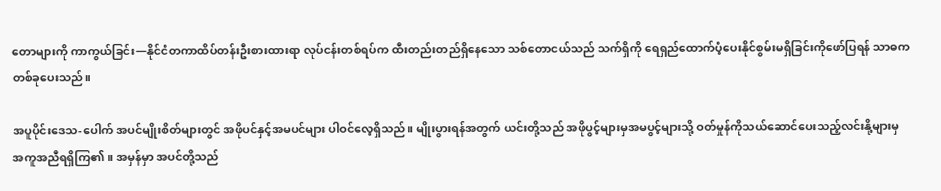တောများကို ကာကွယ်ခြင်း—နိုင်ငံတကာထိပ်တန်းဦးစားထားရာ လုပ်ငန်းတစ်ရပ်က ထီးတည်းတည်ရှိနေသော သစ်တောငယ်သည် သက်ရှိကို ရေရှည်ထောက်ပံ့ပေးနိုင်စွမ်းမရှိခြင်းကိုဖော်ပြရန် သာဓကတစ်ခုပေးသည်။

အပူပိုင်းဒေသ-ပေါက် အပင်မျိုးစိတ်များတွင် အဖိုပင်နှင့်အမပင်များ ပါဝင်လေ့ရှိသည်။ မျိုးပွားရန်အတွက် ယင်းတို့သည် အဖိုပွင့်များမှအမပွင့်များသို့ ဝတ်မှုန်ကိုသယ်ဆောင်ပေးသည့်လင်းနို့များမှ အကူအညီရရှိကြ၏။ အမှန်မှာ အပင်တို့သည်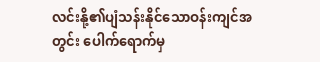လင်းနို့၏ပျံသန်းနိုင်သောဝန်းကျင်အတွင်း ပေါက်ရောက်မှ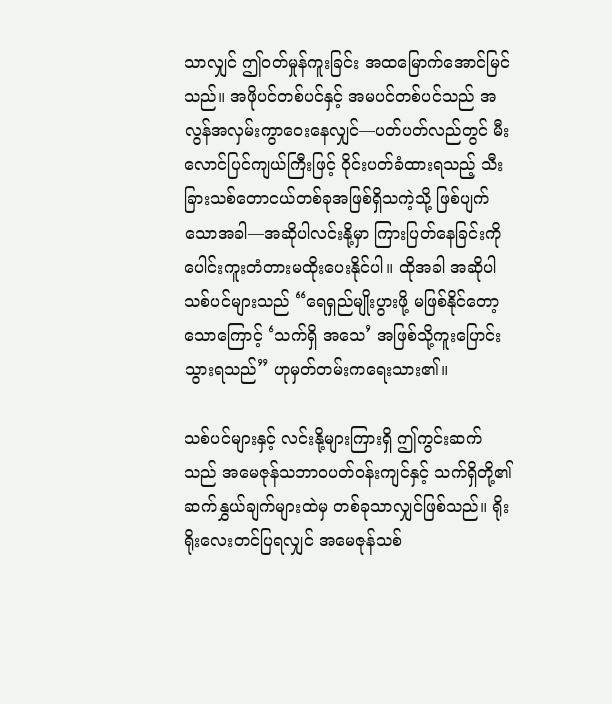သာလျှင် ဤဝတ်မှုန်ကူးခြင်း အထမြောက်အောင်မြင်သည်။ အဖိုပင်တစ်ပင်နှင့် အမပင်တစ်ပင်သည် အလွန်အလှမ်းကွာဝေးနေလျှင်—ပတ်ပတ်လည်တွင် မီးလောင်ပြင်ကျယ်ကြီးဖြင့် ဝိုင်းပတ်ခံထားရသည့် သီးခြားသစ်တောငယ်တစ်ခုအဖြစ်ရှိသကဲ့သို့ ဖြစ်ပျက်သောအခါ—အဆိုပါလင်းနို့မှာ ကြားပြတ်နေခြင်းကို ပေါင်းကူးတံတားမထိုးပေးနိုင်ပါ။ ထိုအခါ အဆိုပါသစ်ပင်များသည် “ရေရှည်မျိုးပွားဖို့ မဖြစ်နိုင်တော့သောကြောင့် ‘သက်ရှိ အသေ’ အဖြစ်သို့ကူးပြောင်းသွားရသည်” ဟုမှတ်တမ်းကရေးသား၏။

သစ်ပင်များနှင့် လင်းနို့များကြားရှိ ဤကွင်းဆက်သည် အမေဇုန်သဘာဝပတ်ဝန်းကျင်နှင့် သက်ရှိတို့၏ဆက်နွှယ်ချက်များထဲမှ တစ်ခုသာလျှင်ဖြစ်သည်။ ရိုးရိုးလေးတင်ပြရလျှင် အမေဇုန်သစ်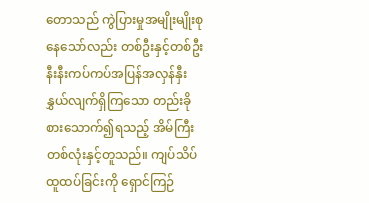တောသည် ကွဲပြားမှုအမျိုးမျိုးစုနေသော်လည်း တစ်ဦးနှင့်တစ်ဦး နီးနီးကပ်ကပ်အပြန်အလှန်နှီးနွှယ်လျက်ရှိကြသော တည်းခိုစားသောက်၍ရသည့် အိမ်ကြီးတစ်လုံးနှင့်တူသည်။ ကျပ်သိပ်ထူထပ်ခြင်းကို ရှောင်ကြဉ်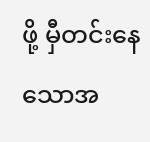ဖို့ မှီတင်းနေသောအ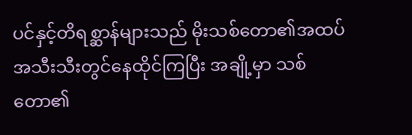ပင်နှင့်တိရစ္ဆာန်များသည် မိုးသစ်တော၏အထပ်အသီးသီးတွင်နေထိုင်ကြပြီး အချို့မှာ သစ်တော၏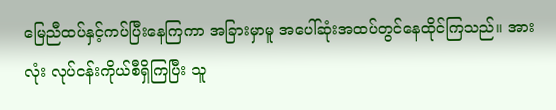မြေညီထပ်နှင့်ကပ်ပြီးနေကြကာ အခြားမှာမူ အပေါ်ဆုံးအထပ်တွင်နေထိုင်ကြသည်။ အားလုံး လုပ်ငန်းကိုယ်စီရှိကြပြီး သူ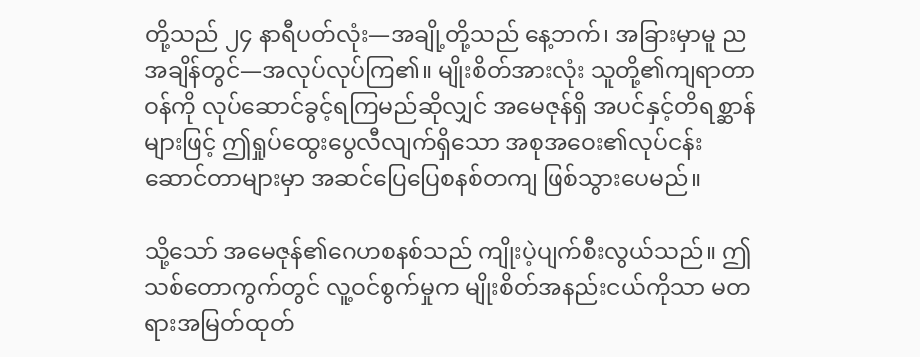တို့သည် ၂၄ နာရီပတ်လုံး—အချို့တို့သည် နေ့ဘက်၊ အခြားမှာမူ ညအချိန်တွင်—အလုပ်လုပ်ကြ၏။ မျိုးစိတ်အားလုံး သူတို့၏ကျရာတာဝန်ကို လုပ်ဆောင်ခွင့်ရကြမည်ဆိုလျှင် အမေဇုန်ရှိ အပင်နှင့်တိရစ္ဆာန်များဖြင့် ဤရှုပ်ထွေးပွေလီလျက်ရှိသော အစုအဝေး၏လုပ်ငန်းဆောင်တာများမှာ အဆင်ပြေပြေစနစ်တကျ ဖြစ်သွားပေမည်။

သို့သော် အမေဇုန်၏ဂေဟစနစ်သည် ကျိုးပဲ့ပျက်စီးလွယ်သည်။ ဤသစ်တောကွက်တွင် လူ့ဝင်စွက်မှုက မျိုးစိတ်အနည်းငယ်ကိုသာ မတရားအမြတ်ထုတ်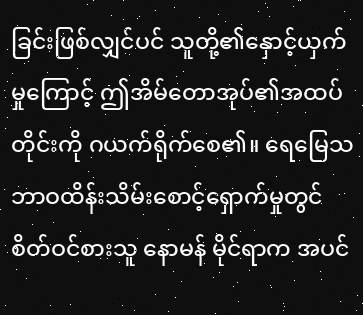ခြင်းဖြစ်လျှင်ပင် သူတို့၏နှောင့်ယှက်မှုကြောင့် ဤအိမ်တောအုပ်၏အထပ်တိုင်းကို ဂယက်ရိုက်စေ၏။ ရေမြေသဘာဝထိန်းသိမ်းစောင့်ရှောက်မှုတွင် စိတ်ဝင်စားသူ နောမန် မိုင်ရာက အပင်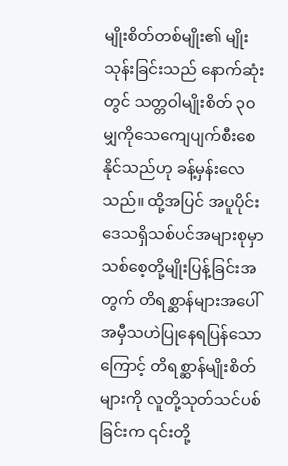မျိုးစိတ်တစ်မျိုး၏ မျိုးသုန်းခြင်းသည် နောက်ဆုံးတွင် သတ္တဝါမျိုးစိတ် ၃၀ မျှကိုသေကျေပျက်စီးစေနိုင်သည်ဟု ခန့်မှန်းလေသည်။ ထို့အပြင် အပူပိုင်းဒေသရှိသစ်ပင်အများစုမှာ သစ်စေ့တို့မျိုးပြန့်ခြင်းအတွက် တိရစ္ဆာန်များအပေါ် အမှီသဟဲပြုနေရပြန်သောကြောင့် တိရစ္ဆာန်မျိုးစိတ်များကို လူတို့သုတ်သင်ပစ်ခြင်းက ၎င်းတို့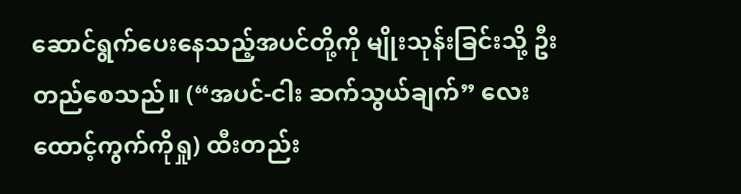ဆောင်ရွက်ပေးနေသည့်အပင်တို့ကို မျိုးသုန်းခြင်းသို့ ဦးတည်စေသည်။ (“အပင်-ငါး ဆက်သွယ်ချက်” လေးထောင့်ကွက်ကိုရှု) ထီးတည်း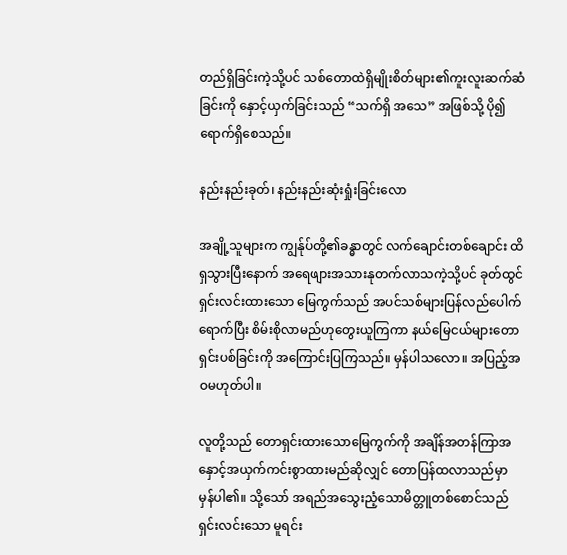တည်ရှိခြင်းကဲ့သို့ပင် သစ်တောထဲရှိမျိုးစိတ်များ၏ကူးလူးဆက်ဆံခြင်းကို နှောင့်ယှက်ခြင်းသည် “သက်ရှိ အသေ” အဖြစ်သို့ ပို၍ရောက်ရှိစေသည်။

နည်းနည်းခုတ်၊ နည်းနည်းဆုံးရှုံးခြင်းလော

အချို့သူများက ကျွန်ုပ်တို့၏ခန္ဓာတွင် လက်ချောင်းတစ်ချောင်း ထိရှသွားပြီးနောက် အရေဖျားအသားနုတက်လာသကဲ့သို့ပင် ခုတ်ထွင်ရှင်းလင်းထားသော မြေကွက်သည် အပင်သစ်များပြန်လည်ပေါက်ရောက်ပြီး စိမ်းစိုလာမည်ဟုတွေးယူကြကာ နယ်မြေငယ်များတောရှင်းပစ်ခြင်းကို အကြောင်းပြကြသည်။ မှန်ပါသလော။ အပြည့်အဝမဟုတ်ပါ။

လူတို့သည် တောရှင်းထားသောမြေကွက်ကို အချိန်အတန်ကြာအနှောင့်အယှက်ကင်းစွာထားမည်ဆိုလျှင် တောပြန်ထလာသည်မှာ မှန်ပါ၏။ သို့သော် အရည်အသွေးညံ့သောမိတ္တူတစ်စောင်သည် ရှင်းလင်းသော မူရင်း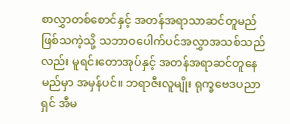စာလွှာတစ်စောင်နှင့် အတန်အရာသာဆင်တူမည်ဖြစ်သကဲ့သို့ သဘာဝပေါက်ပင်အလွှာအသစ်သည်လည်း မူရင်းတောအုပ်နှင့် အတန်အရာဆင်တူနေမည်မှာ အမှန်ပင်။ ဘရာဇီးလူမျိုး ရုက္ခဗေဒပညာရှင် အီမ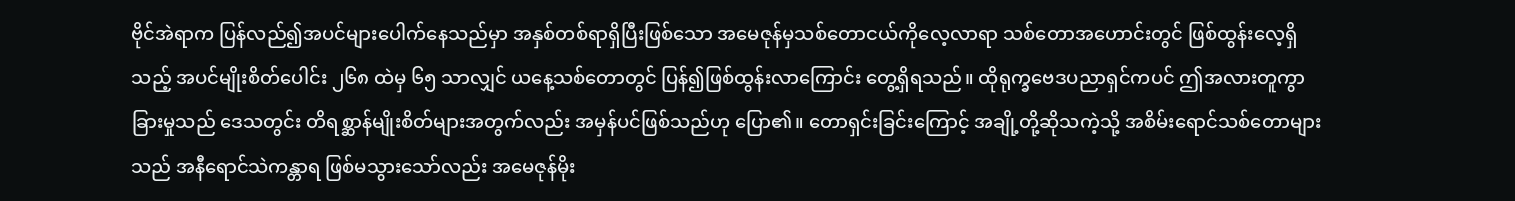ဗိုင်အဲရာက ပြန်လည်၍အပင်များပေါက်နေသည်မှာ အနှစ်တစ်ရာရှိပြီးဖြစ်သော အမေဇုန်မှသစ်တောငယ်ကိုလေ့လာရာ သစ်တောအဟောင်းတွင် ဖြစ်ထွန်းလေ့ရှိသည့် အပင်မျိုးစိတ်ပေါင်း ၂၆၈ ထဲမှ ၆၅ သာလျှင် ယနေ့သစ်တောတွင် ပြန်၍ဖြစ်ထွန်းလာကြောင်း တွေ့ရှိရသည်။ ထိုရုက္ခဗေဒပညာရှင်ကပင် ဤအလားတူကွာခြားမှုသည် ဒေသတွင်း တိရစ္ဆာန်မျိုးစိတ်များအတွက်လည်း အမှန်ပင်ဖြစ်သည်ဟု ပြော၏။ တောရှင်းခြင်းကြောင့် အချို့တို့ဆိုသကဲ့သို့ အစိမ်းရောင်သစ်တောများသည် အနီရောင်သဲကန္တာရ ဖြစ်မသွားသော်လည်း အမေဇုန်မိုး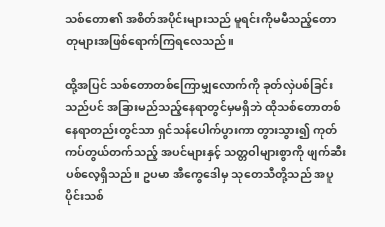သစ်တော၏ အစိတ်အပိုင်းများသည် မူရင်းကိုမမီသည့်တောတုများအဖြစ်ရောက်ကြရလေသည်။

ထို့အပြင် သစ်တောတစ်ကြောမျှလောက်ကို ခုတ်လှဲပစ်ခြင်းသည်ပင် အခြားမည်သည့်နေရာတွင်မှမရှိဘဲ ထိုသစ်တောတစ်နေရာတည်းတွင်သာ ရှင်သန်ပေါက်ပွားကာ တွားသွား၍ ကုတ်ကပ်တွယ်တက်သည့် အပင်များနှင့် သတ္တဝါများစွာကို ဖျက်ဆီးပစ်လေ့ရှိသည်။ ဥပမာ အီကွေဒေါမှ သုတေသီတို့သည် အပူပိုင်းသစ်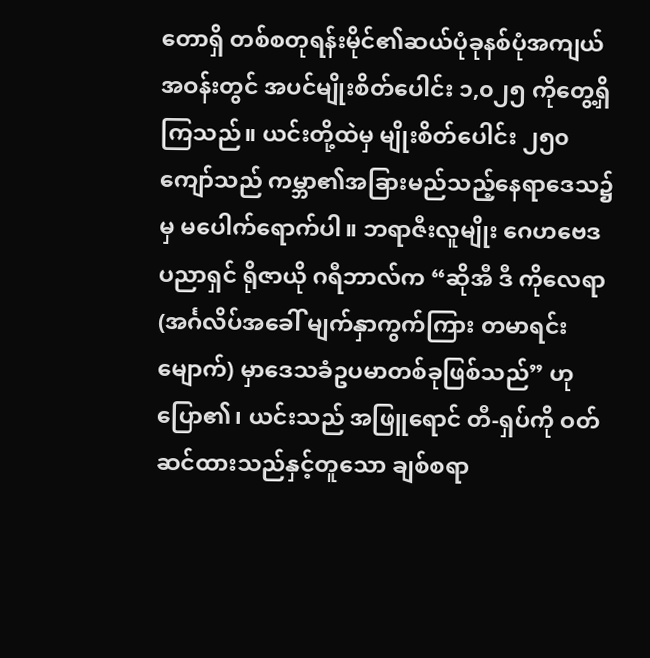တောရှိ တစ်စတုရန်းမိုင်၏ဆယ်ပုံခုနစ်ပုံအကျယ်အဝန်းတွင် အပင်မျိုးစိတ်ပေါင်း ၁,၀၂၅ ကိုတွေ့ရှိကြသည်။ ယင်းတို့ထဲမှ မျိုးစိတ်ပေါင်း ၂၅၀ ကျော်သည် ကမ္ဘာ၏အခြားမည်သည့်နေရာဒေသ၌မှ မပေါက်ရောက်ပါ။ ဘရာဇီးလူမျိုး ဂေဟဗေဒပညာရှင် ရိုဇာယို ဂရီဘာလ်က “ဆိုအီ ဒီ ကိုလေရာ (အင်္ဂလိပ်အခေါ် မျက်နှာကွက်ကြား တမာရင်းမျောက်) မှာဒေသခံဥပမာတစ်ခုဖြစ်သည်” ဟုပြော၏၊ ယင်းသည် အဖြူရောင် တီ-ရှပ်ကို ဝတ်ဆင်ထားသည်နှင့်တူသော ချစ်စရာ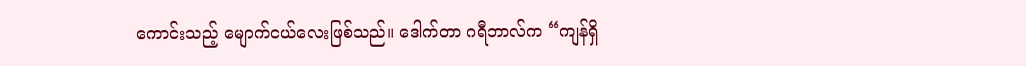ကောင်းသည့် မျောက်ငယ်လေးဖြစ်သည်။ ဒေါက်တာ ဂရီဘာလ်က “ကျန်ရှိ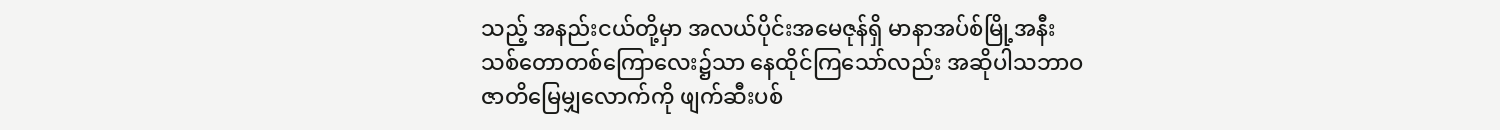သည့် အနည်းငယ်တို့မှာ အလယ်ပိုင်းအမေဇုန်ရှိ မာနာအပ်စ်မြို့အနီး သစ်တောတစ်ကြောလေး၌သာ နေထိုင်ကြသော်လည်း အဆိုပါသဘာဝဇာတိမြေမျှလောက်ကို ဖျက်ဆီးပစ်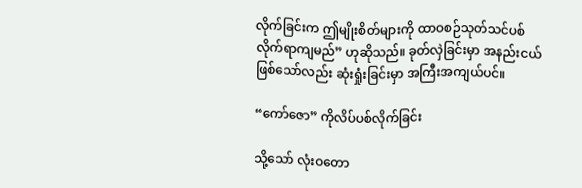လိုက်ခြင်းက ဤမျိုးစိတ်များကို ထာဝစဉ်သုတ်သင်ပစ်လိုက်ရာကျမည်” ဟုဆိုသည်။ ခုတ်လှဲခြင်းမှာ အနည်းငယ်ဖြစ်သော်လည်း ဆုံးရှုံးခြင်းမှာ အကြီးအကျယ်ပင်။

“ကော်ဇော” ကိုလိပ်ပစ်လိုက်ခြင်း

သို့သော် လုံးဝတော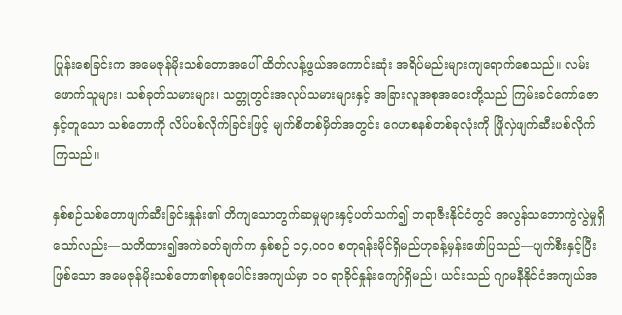ပြုန်းစေခြင်းက အမေဇုန်မိုးသစ်တောအပေါ် ထိတ်လန့်ဖွယ်အကောင်းဆုံး အရိပ်မည်းများကျရောက်စေသည်။ လမ်းဖောက်သူများ၊ သစ်ခုတ်သမားများ၊ သတ္တုတွင်းအလုပ်သမားများနှင့် အခြားလူအစုအဝေးတို့သည် ကြမ်းခင်ကော်ဇောနှင့်တူသော သစ်တောကို လိပ်ပစ်လိုက်ခြင်းဖြင့် မျက်စိတစ်မှိတ်အတွင်း ဂေဟစနစ်တစ်ခုလုံးကို ဖြိုလှဲဖျက်ဆီးပစ်လိုက်ကြသည်။

နှစ်စဉ်သစ်တောဖျက်ဆီးခြင်းနှုန်း၏ တိကျသောတွက်ဆမှုများနှင့်ပတ်သက်၍ ဘရာဇီးနိုင်ငံတွင် အလွန်သဘောကွဲလွဲမှုရှိသော်လည်း—သတိထား၍အကဲခတ်ချက်က နှစ်စဉ် ၁၄,၀၀၀ စတုရန်းမိုင်ရှိမည်ဟုခန့်မှန်းဖော်ပြသည်—ပျက်စီးနှင့်ပြီးဖြစ်သော အမေဇုန်မိုးသစ်တော၏စုစုပေါင်းအကျယ်မှာ ၁၀ ရာခိုင်နှုန်းကျော်ရှိမည်၊ ယင်းသည် ဂျာမနီနိုင်ငံအကျယ်အ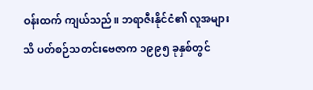ဝန်းထက် ကျယ်သည်။ ဘရာဇီးနိုင်ငံ၏ လူအများသိ ပတ်စဉ်သတင်းဗေဇာက ၁၉၉၅ ခုနှစ်တွင်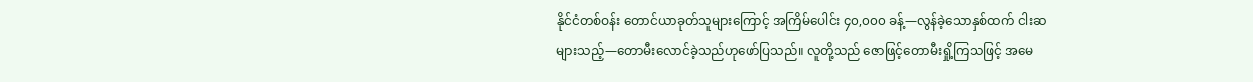နိုင်ငံတစ်ဝန်း တောင်ယာခုတ်သူများကြောင့် အကြိမ်ပေါင်း ၄၀,၀၀၀ ခန့်—လွန်ခဲ့သောနှစ်ထက် ငါးဆများသည့်—တောမီးလောင်ခဲ့သည်ဟုဖော်ပြသည်။ လူတို့သည် ဇောဖြင့်တောမီးရှို့ကြသဖြင့် အမေ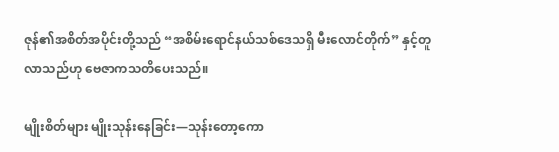ဇုန်၏အစိတ်အပိုင်းတို့သည် “အစိမ်းရောင်နယ်သစ်ဒေသရှိ မီးလောင်တိုက်” နှင့်တူလာသည်ဟု ဗေဇာကသတိပေးသည်။

မျိုးစိတ်များ မျိုးသုန်းနေခြင်း—သုန်းတော့ကော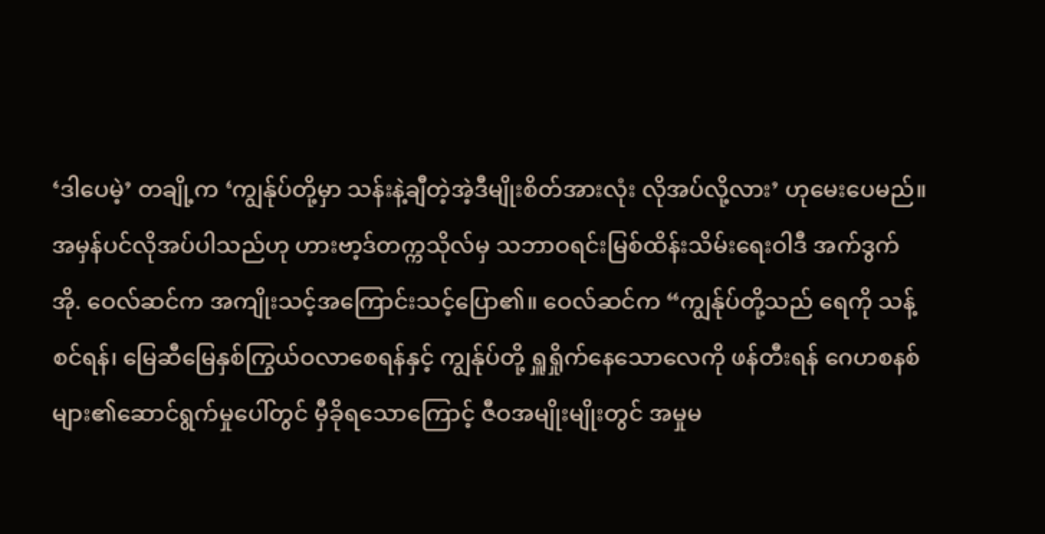‘ဒါပေမဲ့’ တချို့က ‘ကျွန်ုပ်တို့မှာ သန်းနဲ့ချီတဲ့အဲ့ဒီမျိုးစိတ်အားလုံး လိုအပ်လို့လား’ ဟုမေးပေမည်။ အမှန်ပင်လိုအပ်ပါသည်ဟု ဟားဗာ့ဒ်တက္ကသိုလ်မှ သဘာဝရင်းမြစ်ထိန်းသိမ်းရေးဝါဒီ အက်ဒွက် အို. ဝေလ်ဆင်က အကျိုးသင့်အကြောင်းသင့်ပြော၏။ ဝေလ်ဆင်က “ကျွန်ုပ်တို့သည် ရေကို သန့်စင်ရန်၊ မြေဆီမြေနှစ်ကြွယ်ဝလာစေရန်နှင့် ကျွန်ုပ်တို့ ရှူရှိုက်နေသောလေကို ဖန်တီးရန် ဂေဟစနစ်များ၏ဆောင်ရွက်မှုပေါ်တွင် မှီခိုရသောကြောင့် ဇီဝအမျိုးမျိုးတွင် အမှုမ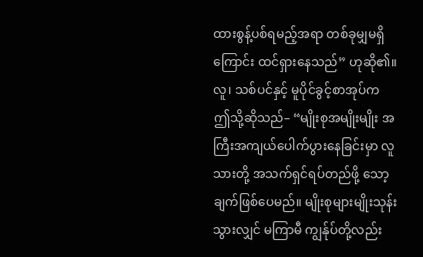ထားစွန့်ပစ်ရမည့်အရာ တစ်ခုမျှမရှိကြောင်း ထင်ရှားနေသည်” ဟုဆို၏။ လူ၊ သစ်ပင်နှင့် မူပိုင်ခွင့်စာအုပ်က ဤသို့ဆိုသည်– “မျိုးစုအမျိုးမျိုး အကြီးအကျယ်ပေါက်ပွားနေခြင်းမှာ လူသားတို့ အသက်ရှင်ရပ်တည်ဖို့ သော့ချက်ဖြစ်ပေမည်။ မျိုးစုများမျိုးသုန်းသွားလျှင် မကြာမီ ကျွန်ုပ်တို့လည်း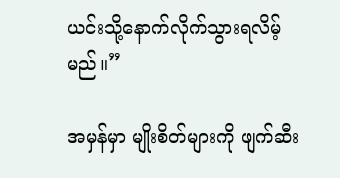ယင်းသို့နောက်လိုက်သွားရလိမ့်မည်။”

အမှန်မှာ မျိုးစိတ်များကို ဖျက်ဆီး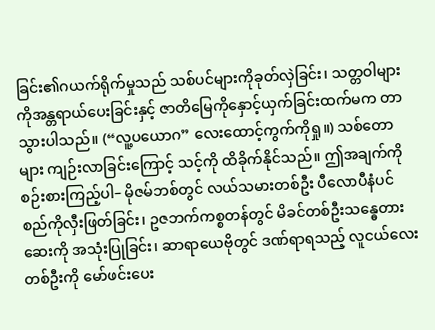ခြင်း၏ဂယက်ရိုက်မှုသည် သစ်ပင်များကိုခုတ်လှဲခြင်း၊ သတ္တဝါများကိုအန္တရာယ်ပေးခြင်းနှင့် ဇာတိမြေကိုနှောင့်ယှက်ခြင်းထက်မက တာသွားပါသည်။ (“လူ့ပယောဂ” လေးထောင့်ကွက်ကိုရှု။) သစ်တောများ ကျဉ်းလာခြင်းကြောင့် သင့်ကို ထိခိုက်နိုင်သည်။ ဤအချက်ကို စဉ်းစားကြည့်ပါ– မိုဇမ်ဘစ်တွင် လယ်သမားတစ်ဦး ပီလောပီနံပင်စည်ကိုလှီးဖြတ်ခြင်း၊ ဥဇဘက်ကစ္စတန်တွင် မိခင်တစ်ဦးသန္ဓေတားဆေးကို အသုံးပြုခြင်း၊ ဆာရာယေဗိုတွင် ဒဏ်ရာရသည့် လူငယ်လေးတစ်ဦးကို မော်ဖင်းပေး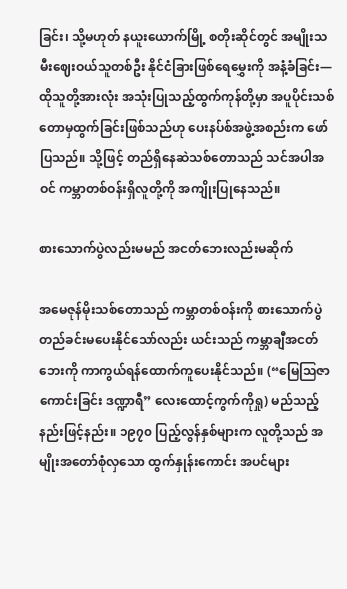ခြင်း၊ သို့မဟုတ် နယူးယောက်မြို့ စတိုးဆိုင်တွင် အမျိုးသမီးဈေးဝယ်သူတစ်ဦး နိုင်ငံခြားဖြစ်ရေမွှေးကို အနံ့ခံခြင်း—ထိုသူတို့အားလုံး အသုံးပြုသည့်ထွက်ကုန်တို့မှာ အပူပိုင်းသစ်တောမှထွက်ခြင်းဖြစ်သည်ဟု ပေးနပ်စ်အဖွဲ့အစည်းက ဖော်ပြသည်။ သို့ဖြင့် တည်ရှိနေဆဲသစ်တောသည် သင်အပါအဝင် ကမ္ဘာတစ်ဝန်းရှိလူတို့ကို အကျိုးပြုနေသည်။

စားသောက်ပွဲလည်းမမည် အငတ်ဘေးလည်းမဆိုက်

အမေဇုန်မိုးသစ်တောသည် ကမ္ဘာတစ်ဝန်းကို စားသောက်ပွဲတည်ခင်းမပေးနိုင်သော်လည်း ယင်းသည် ကမ္ဘာချီအငတ်ဘေးကို ကာကွယ်ရန်ထောက်ကူပေးနိုင်သည်။ (“မြေသြဇာကောင်းခြင်း ဒဏ္ဍာရီ” လေးထောင့်ကွက်ကိုရှု) မည်သည့်နည်းဖြင့်နည်း။ ၁၉၇၀ ပြည့်လွန်နှစ်များက လူတို့သည် အမျိုးအတော်စုံလှသော ထွက်နှုန်းကောင်း အပင်များ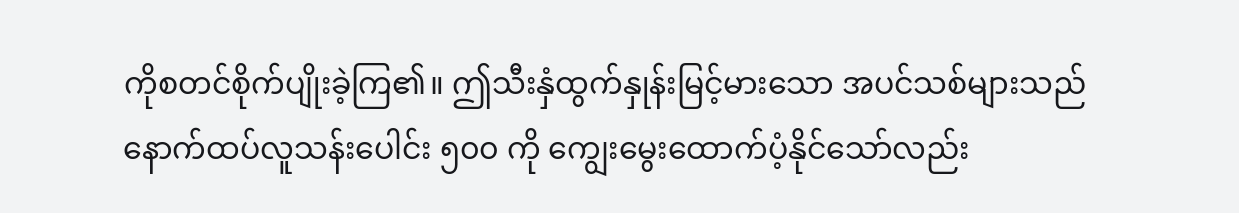ကိုစတင်စိုက်ပျိုးခဲ့ကြ၏။ ဤသီးနှံထွက်နှုန်းမြင့်မားသော အပင်သစ်များသည် နောက်ထပ်လူသန်းပေါင်း ၅၀၀ ကို ကျွေးမွေးထောက်ပံ့နိုင်သော်လည်း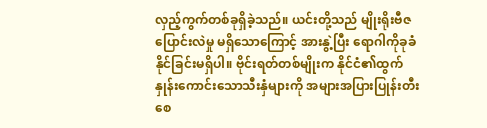လှည့်ကွက်တစ်ခုရှိခဲ့သည်။ ယင်းတို့သည် မျိုးရိုးဗီဇပြောင်းလဲမှု မရှိသောကြောင့် အားနွဲ့ပြီး ရောဂါကိုခုခံနိုင်ခြင်းမရှိပါ။ ဗိုင်းရတ်တစ်မျိုးက နိုင်ငံ၏ထွက်နှုန်းကောင်းသောသီးနှံများကို အများအပြားပြုန်းတီးစေ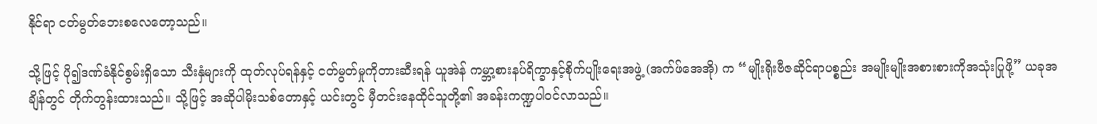နိုင်ရာ ငတ်မွတ်ဘေးစလေတော့သည်။

သို့ဖြင့် ပို၍ဒဏ်ခံနိုင်စွမ်းရှိသော သီးနှံများကို ထုတ်လုပ်ရန်နှင့် ငတ်မွတ်မှုကိုတားဆီးရန် ယူအဲန် ကမ္ဘာ့စားနပ်ရိက္ခာနှင့်စိုက်ပျိုးရေးအဖွဲ့ (အက်ဖ်အေအို) က “မျိုးရိုးဗီဇဆိုင်ရာပစ္စည်း အမျိုးမျိုးအစားစားကိုအသုံးပြုဖို့” ယခုအချိန်တွင် တိုက်တွန်းထားသည်။ သို့ဖြင့် အဆိုပါမိုးသစ်တောနှင့် ယင်းတွင် မှီတင်းနေထိုင်သူတို့၏ အခန်းကဏ္ဍပါဝင်လာသည်။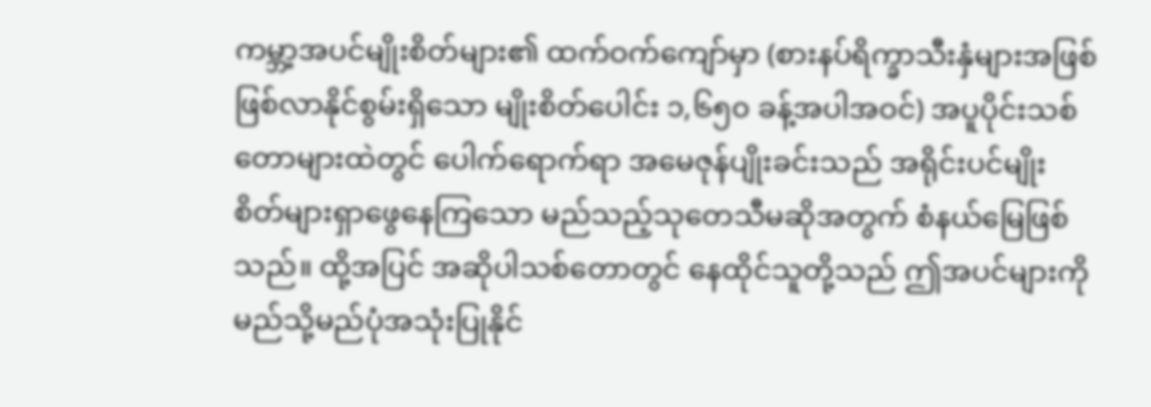ကမ္ဘာ့အပင်မျိုးစိတ်များ၏ ထက်ဝက်ကျော်မှာ (စားနပ်ရိက္ခာသီးနှံများအဖြစ် ဖြစ်လာနိုင်စွမ်းရှိသော မျိုးစိတ်ပေါင်း ၁,၆၅၀ ခန့်အပါအဝင်) အပူပိုင်းသစ်တောများထဲတွင် ပေါက်ရောက်ရာ အမေဇုန်ပျိုးခင်းသည် အရိုင်းပင်မျိုးစိတ်များရှာဖွေနေကြသော မည်သည့်သုတေသီမဆိုအတွက် စံနယ်မြေဖြစ်သည်။ ထို့အပြင် အဆိုပါသစ်တောတွင် နေထိုင်သူတို့သည် ဤအပင်များကို မည်သို့မည်ပုံအသုံးပြုနိုင်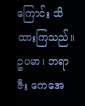ကြောင်း သိထားကြသည်။ ဥပမာ၊ ဘရာဇီး ကေအေ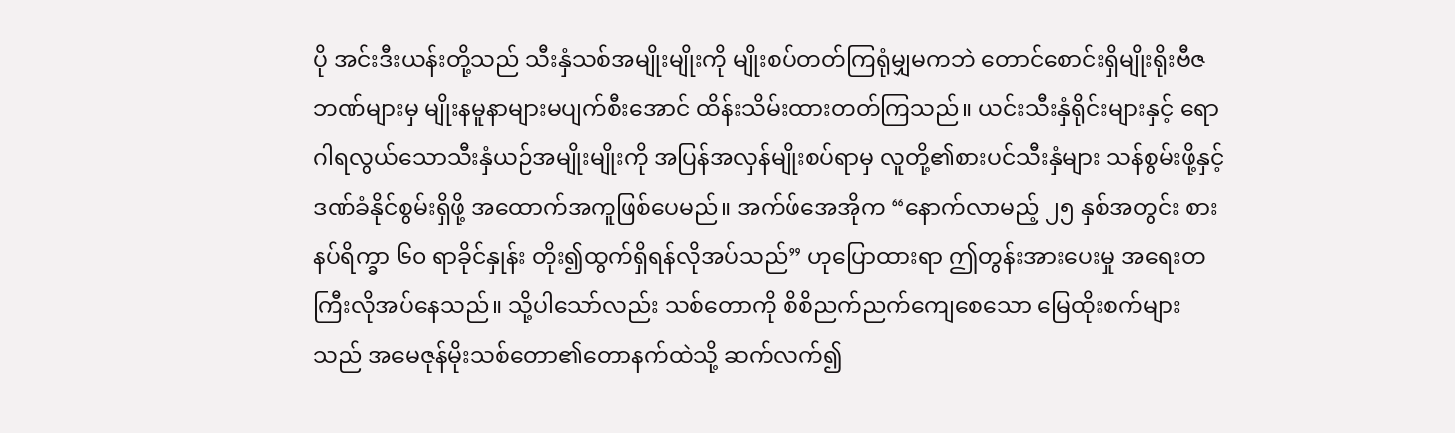ပို အင်းဒီးယန်းတို့သည် သီးနှံသစ်အမျိုးမျိုးကို မျိုးစပ်တတ်ကြရုံမျှမကဘဲ တောင်စောင်းရှိမျိုးရိုးဗီဇဘဏ်များမှ မျိုးနမူနာများမပျက်စီးအောင် ထိန်းသိမ်းထားတတ်ကြသည်။ ယင်းသီးနှံရိုင်းများနှင့် ရောဂါရလွယ်သောသီးနှံယဉ်အမျိုးမျိုးကို အပြန်အလှန်မျိုးစပ်ရာမှ လူတို့၏စားပင်သီးနှံများ သန်စွမ်းဖို့နှင့် ဒဏ်ခံနိုင်စွမ်းရှိဖို့ အထောက်အကူဖြစ်ပေမည်။ အက်ဖ်အေအိုက “နောက်လာမည့် ၂၅ နှစ်အတွင်း စားနပ်ရိက္ခာ ၆၀ ရာခိုင်နှုန်း တိုး၍ထွက်ရှိရန်လိုအပ်သည်” ဟုပြောထားရာ ဤတွန်းအားပေးမှု အရေးတကြီးလိုအပ်နေသည်။ သို့ပါသော်လည်း သစ်တောကို စိစိညက်ညက်ကျေစေသော မြေထိုးစက်များသည် အမေဇုန်မိုးသစ်တော၏တောနက်ထဲသို့ ဆက်လက်၍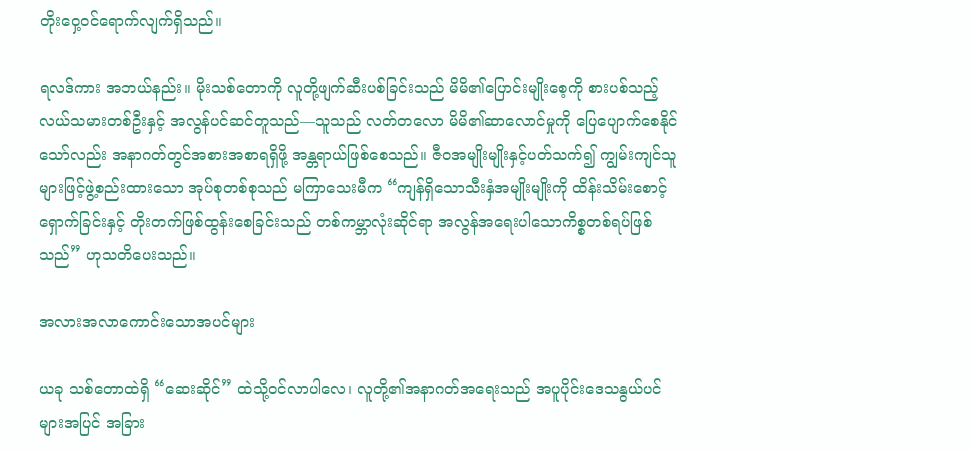တိုးဝှေ့ဝင်ရောက်လျက်ရှိသည်။

ရလဒ်ကား အဘယ်နည်း။ မိုးသစ်တောကို လူတို့ဖျက်ဆီးပစ်ခြင်းသည် မိမိ၏ပြောင်းမျိုးစေ့ကို စားပစ်သည့်လယ်သမားတစ်ဦးနှင့် အလွန်ပင်ဆင်တူသည်—သူသည် လတ်တလော မိမိ၏ဆာလောင်မှုကို ပြေပျောက်စေနိုင်သော်လည်း အနာဂတ်တွင်အစားအစာရရှိဖို့ အန္တရာယ်ဖြစ်စေသည်။ ဇီဝအမျိုးမျိုးနှင့်ပတ်သက်၍ ကျွမ်းကျင်သူများဖြင့်ဖွဲ့စည်းထားသော အုပ်စုတစ်စုသည် မကြာသေးမီက “ကျန်ရှိသောသီးနှံအမျိုးမျိုးကို ထိန်းသိမ်းစောင့်ရှောက်ခြင်းနှင့် တိုးတက်ဖြစ်ထွန်းစေခြင်းသည် တစ်ကမ္ဘာလုံးဆိုင်ရာ အလွန်အရေးပါသောကိစ္စတစ်ရပ်ဖြစ်သည်” ဟုသတိပေးသည်။

အလားအလာကောင်းသောအပင်များ

ယခု သစ်တောထဲရှိ “ဆေးဆိုင်” ထဲသို့ဝင်လာပါလေ၊ လူတို့၏အနာဂတ်အရေးသည် အပူပိုင်းဒေသနွယ်ပင်များအပြင် အခြား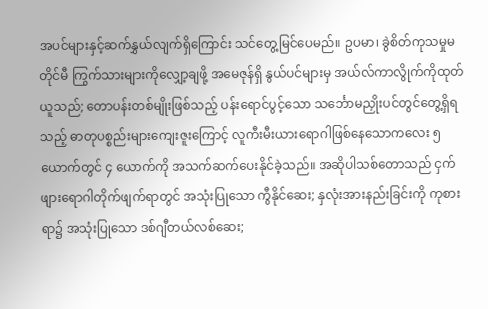အပင်များနှင့်ဆက်နွှယ်လျက်ရှိကြောင်း သင်တွေ့မြင်ပေမည်။ ဥပမာ၊ ခွဲစိတ်ကုသမှုမတိုင်မီ ကြွက်သားများကိုလျှော့ချဖို့ အမေဇုန်ရှိ နွယ်ပင်များမှ အယ်လ်ကာလွိုက်ကိုထုတ်ယူသည်; တောပန်းတစ်မျိုးဖြစ်သည့် ပန်းရောင်ပွင့်သော သင်္ဘောမညှိုးပင်တွင်တွေ့ရှိရသည့် ဓာတုပစ္စည်းများကျေးဇူးကြောင့် လူကီးမီးယားရောဂါဖြစ်နေသောကလေး ၅ ယောက်တွင် ၄ ယောက်ကို အသက်ဆက်ပေးနိုင်ခဲ့သည်။ အဆိုပါသစ်တောသည် ငှက်ဖျားရောဂါတိုက်ဖျက်ရာတွင် အသုံးပြုသော ကွီနိုင်ဆေး; နှလုံးအားနည်းခြင်းကို ကုစားရာ၌ အသုံးပြုသော ဒစ်ဂျီတယ်လစ်ဆေး;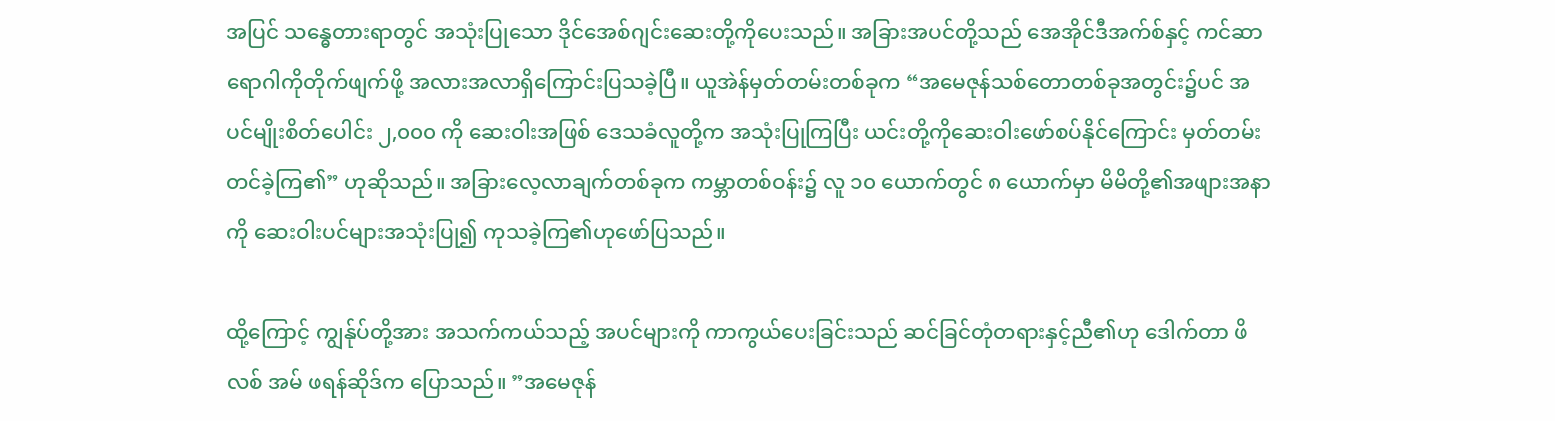အပြင် သန္ဓေတားရာတွင် အသုံးပြုသော ဒိုင်အေစ်ဂျင်းဆေးတို့ကိုပေးသည်။ အခြားအပင်တို့သည် အေအိုင်ဒီအက်စ်နှင့် ကင်ဆာရောဂါကိုတိုက်ဖျက်ဖို့ အလားအလာရှိကြောင်းပြသခဲ့ပြီ။ ယူအဲန်မှတ်တမ်းတစ်ခုက “အမေဇုန်သစ်တောတစ်ခုအတွင်း၌ပင် အပင်မျိုးစိတ်ပေါင်း ၂,၀၀၀ ကို ဆေးဝါးအဖြစ် ဒေသခံလူတို့က အသုံးပြုကြပြီး ယင်းတို့ကိုဆေးဝါးဖော်စပ်နိုင်ကြောင်း မှတ်တမ်းတင်ခဲ့ကြ၏” ဟုဆိုသည်။ အခြားလေ့လာချက်တစ်ခုက ကမ္ဘာတစ်ဝန်း၌ လူ ၁၀ ယောက်တွင် ၈ ယောက်မှာ မိမိတို့၏အဖျားအနာကို ဆေးဝါးပင်များအသုံးပြု၍ ကုသခဲ့ကြ၏ဟုဖော်ပြသည်။

ထို့ကြောင့် ကျွန်ုပ်တို့အား အသက်ကယ်သည့် အပင်များကို ကာကွယ်ပေးခြင်းသည် ဆင်ခြင်တုံတရားနှင့်ညီ၏ဟု ဒေါက်တာ ဖိလစ် အမ် ဖရန်ဆိုဒ်က ပြောသည်။ ”အမေဇုန်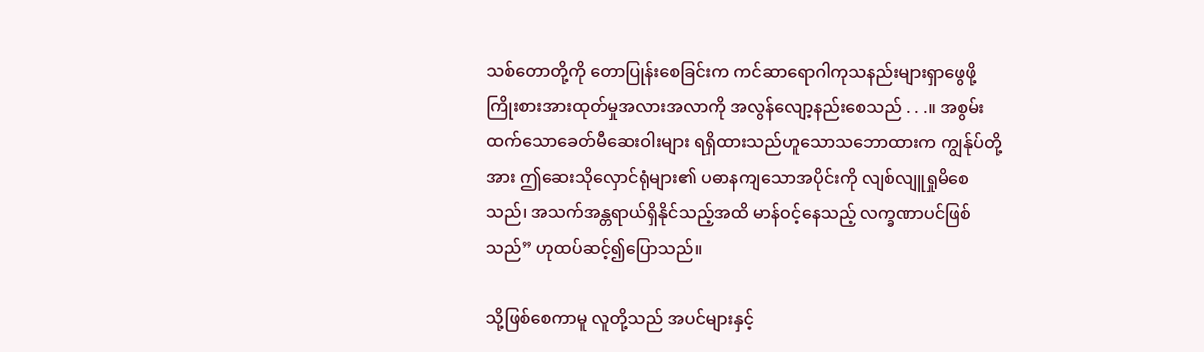သစ်တောတို့ကို တောပြုန်းစေခြင်းက ကင်ဆာရောဂါကုသနည်းများရှာဖွေဖို့ ကြိုးစားအားထုတ်မှုအလားအလာကို အလွန်လျော့နည်းစေသည် . . .။ အစွမ်းထက်သောခေတ်မီဆေးဝါးများ ရရှိထားသည်ဟူသောသဘောထားက ကျွန်ုပ်တို့အား ဤဆေးသိုလှောင်ရုံများ၏ ပဓာနကျသောအပိုင်းကို လျစ်လျူရှုမိစေသည်၊ အသက်အန္တရာယ်ရှိနိုင်သည့်အထိ မာန်ဝင့်နေသည့် လက္ခဏာပင်ဖြစ်သည်” ဟုထပ်ဆင့်၍ပြောသည်။

သို့ဖြစ်စေကာမူ လူတို့သည် အပင်များနှင့်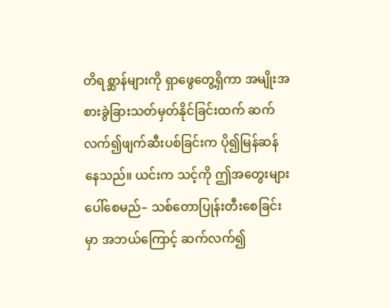တိရစ္ဆာန်များကို ရှာဖွေတွေ့ရှိကာ အမျိုးအစားခွဲခြားသတ်မှတ်နိုင်ခြင်းထက် ဆက်လက်၍ဖျက်ဆီးပစ်ခြင်းက ပို၍မြန်ဆန်နေသည်။ ယင်းက သင့်ကို ဤအတွေးများ ပေါ်စေမည်– သစ်တောပြုန်းတီးစေခြင်းမှာ အဘယ်ကြောင့် ဆက်လက်၍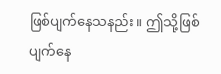ဖြစ်ပျက်နေသနည်း။ ဤသို့ဖြစ်ပျက်နေ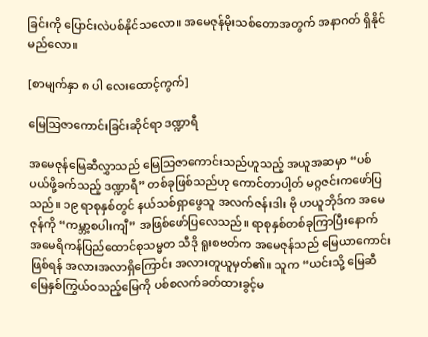ခြင်းကို ပြောင်းလဲပစ်နိုင်သလော။ အမေဇုန်မိုးသစ်တောအတွက် အနာဂတ် ရှိနိုင်မည်လော။

[စာမျက်နှာ ၈ ပါ လေးထောင့်ကွက်]

မြေသြဇာကောင်းခြင်းဆိုင်ရာ ဒဏ္ဍာရီ

အမေဇုန်မြေဆီလွှာသည် မြေသြဇာကောင်းသည်ဟူသည့် အယူအဆမှာ “ပစ်ပယ်ဖို့ခက်သည့် ဒဏ္ဍာရီ” တစ်ခုဖြစ်သည်ဟု ကောင်တာပါ့တ် မဂ္ဂဇင်းကဖော်ပြသည်။ ၁၉ ရာစုနှစ်တွင် နယ်သစ်ရှာဖွေသူ အလက်ဇန်းဒါး ဗို ဟယူဘိုဒ်က အမေဇုန်ကို “ကမ္ဘာ့စပါးကျီ” အဖြစ်ဖော်ပြလေသည်။ ရာစုနှစ်တစ်ခုကြာပြီးနောက် အမေရိကန်ပြည်ထောင်စုသမ္မတ သီဒို ရူးစဗတ်က အမေဇုန်သည် မြေယာကောင်းဖြစ်ရန် အလားအလာရှိကြောင်း အလားတူယူမှတ်၏။ သူက “ယင်းသို့ မြေဆီမြေနှစ်ကြွယ်ဝသည့်မြေကို ပစ်စလက်ခတ်ထားခွင့်မ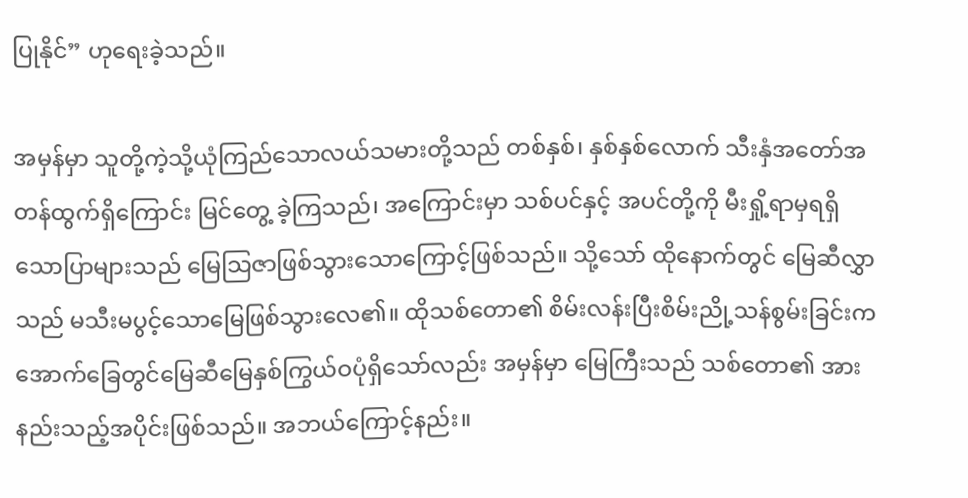ပြုနိုင်” ဟုရေးခဲ့သည်။

အမှန်မှာ သူတို့ကဲ့သို့ယုံကြည်သောလယ်သမားတို့သည် တစ်နှစ်၊ နှစ်နှစ်လောက် သီးနှံအတော်အတန်ထွက်ရှိကြောင်း မြင်တွေ့ ခဲ့ကြသည်၊ အကြောင်းမှာ သစ်ပင်နှင့် အပင်တို့ကို မီးရှို့ရာမှရရှိသောပြာများသည် မြေသြဇာဖြစ်သွားသောကြောင့်ဖြစ်သည်။ သို့သော် ထိုနောက်တွင် မြေဆီလွှာသည် မသီးမပွင့်သောမြေဖြစ်သွားလေ၏။ ထိုသစ်တော၏ စိမ်းလန်းပြီးစိမ်းညို့သန်စွမ်းခြင်းက အောက်ခြေတွင်မြေဆီမြေနှစ်ကြွယ်ဝပုံရှိသော်လည်း အမှန်မှာ မြေကြီးသည် သစ်တော၏ အားနည်းသည့်အပိုင်းဖြစ်သည်။ အဘယ်ကြောင့်နည်း။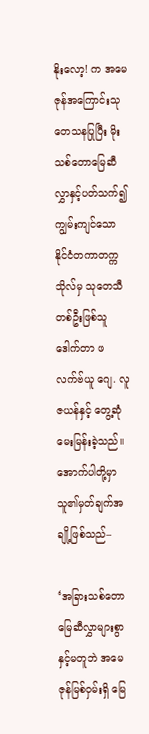နိုးလော့! က အမေဇုန်အကြောင်းသုတေသနပြုပြီး မိုးသစ်တောမြေဆီလွှာနှင့်ပတ်သက်၍ ကျွမ်းကျင်သော နိုင်ငံတကာတက္ကသိုလ်မှ သုတေသီတစ်ဦးဖြစ်သူ ဒေါက်တာ ဖလက်ဗ်ယူ ဂျေ. လူဇယန်နှင့် တွေ့ဆုံမေးမြန်းခဲ့သည်။ အောက်ပါတို့မှာ သူ၏မှတ်ချက်အချို့ဖြစ်သည်–

‘အခြားသစ်တောမြေဆီလွှာများစွာနှင့်မတူဘဲ အမေဇုန်မြစ်ဝှမ်းရှိ မြေ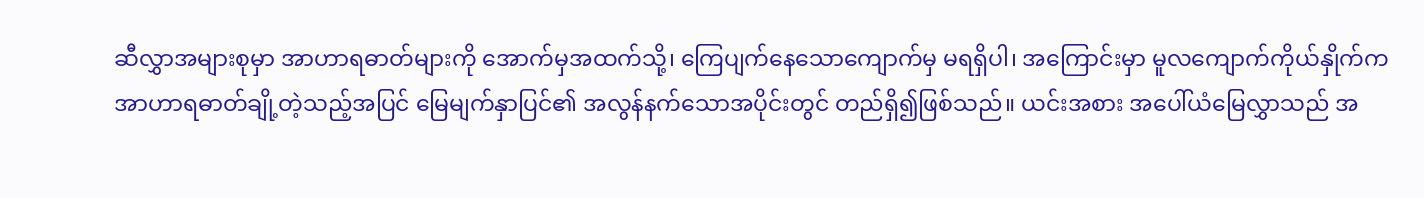ဆီလွှာအများစုမှာ အာဟာရဓာတ်များကို အောက်မှအထက်သို့၊ ကြေပျက်နေသောကျောက်မှ မရရှိပါ၊ အကြောင်းမှာ မူလကျောက်ကိုယ်နှိုက်က အာဟာရဓာတ်ချို့တဲ့သည့်အပြင် မြေမျက်နှာပြင်၏ အလွန်နက်သောအပိုင်းတွင် တည်ရှိ၍ဖြစ်သည်။ ယင်းအစား အပေါ်ယံမြေလွှာသည် အ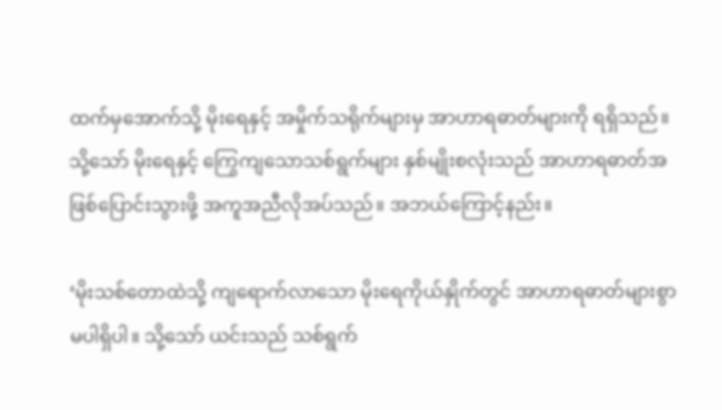ထက်မှအောက်သို့ မိုးရေနှင့် အမှိုက်သရိုက်များမှ အာဟာရဓာတ်များကို ရရှိသည်။ သို့သော် မိုးရေနှင့် ကြွေကျသောသစ်ရွက်များ နှစ်မျိုးစလုံးသည် အာဟာရဓာတ်အဖြစ်ပြောင်းသွားဖို့ အကူအညီလိုအပ်သည်။ အဘယ်ကြောင့်နည်း။

‘မိုးသစ်တောထဲသို့ ကျရောက်လာသော မိုးရေကိုယ်နှိုက်တွင် အာဟာရဓာတ်များစွာ မပါရှိပါ။ သို့သော် ယင်းသည် သစ်ရွက်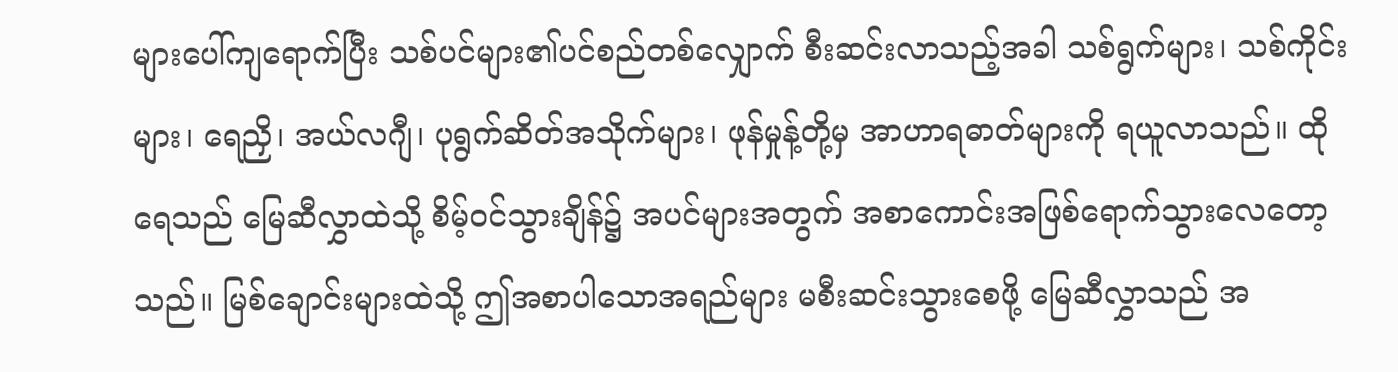များပေါ်ကျရောက်ပြီး သစ်ပင်များ၏ပင်စည်တစ်လျှောက် စီးဆင်းလာသည့်အခါ သစ်ရွက်များ၊ သစ်ကိုင်းများ၊ ရေညှိ၊ အယ်လဂျီ၊ ပုရွက်ဆိတ်အသိုက်များ၊ ဖုန်မှုန့်တို့မှ အာဟာရဓာတ်များကို ရယူလာသည်။ ထိုရေသည် မြေဆီလွှာထဲသို့ စိမ့်ဝင်သွားချိန်၌ အပင်များအတွက် အစာကောင်းအဖြစ်ရောက်သွားလေတော့သည်။ မြစ်ချောင်းများထဲသို့ ဤအစာပါသောအရည်များ မစီးဆင်းသွားစေဖို့ မြေဆီလွှာသည် အ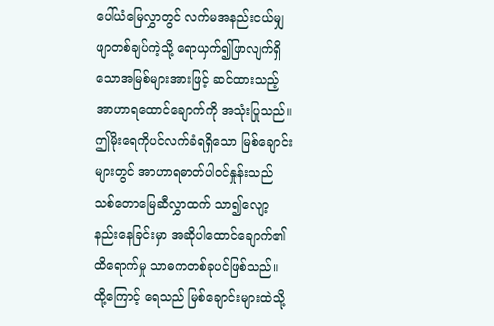ပေါ်ယံမြေလွှာတွင် လက်မအနည်းငယ်မျှ ဖျာတစ်ချပ်ကဲ့သို့ ရောယှက်၍ဖြာလျက်ရှိသောအမြစ်များအားဖြင့် ဆင်ထားသည့် အာဟာရထောင်ချောက်ကို အသုံးပြုသည်။ ဤမိုးရေကိုပင်လက်ခံရရှိသော မြစ်ချောင်းများတွင် အာဟာရဓာတ်ပါဝင်နှုန်းသည် သစ်တောမြေဆီလွှာထက် သာ၍လျော့နည်းနေခြင်းမှာ အဆိုပါထောင်ချောက်၏ထိရောက်မှု သာဓကတစ်ခုပင်ဖြစ်သည်။ ထို့ကြောင့် ရေသည် မြစ်ချောင်းများထဲသို့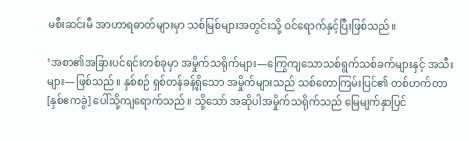မစီးဆင်းမီ အာဟာရဓာတ်များမှာ သစ်မြစ်များအတွင်းသို့ ဝင်ရောက်နှင့်ပြီးဖြစ်သည်။

‘အစာ၏အခြားပင်ရင်းတစ်ခုမှာ အမှိုက်သရိုက်များ—ကြွေကျသောသစ်ရွက်သစ်ခက်များနှင့် အသီးများ—ဖြစ်သည်။ နှစ်စဉ် ရှစ်တန်ခန့်ရှိသော အမှိုက်များသည် သစ်တောကြမ်းပြင်၏ တစ်ဟက်တာ [နှစ်ဧကခွဲ] ပေါ်သို့ကျရောက်သည်။ သို့သော် အဆိုပါအမှိုက်သရိုက်သည် မြေမျက်နှာပြင်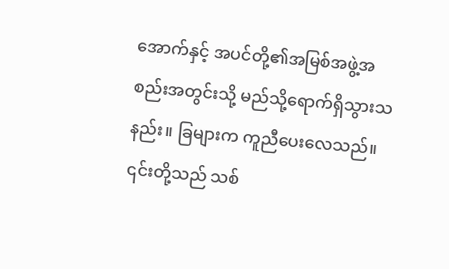အောက်နှင့် အပင်တို့၏အမြစ်အဖွဲ့အစည်းအတွင်းသို့ မည်သို့ရောက်ရှိသွားသနည်း။ ခြများက ကူညီပေးလေသည်။ ၎င်းတို့သည် သစ်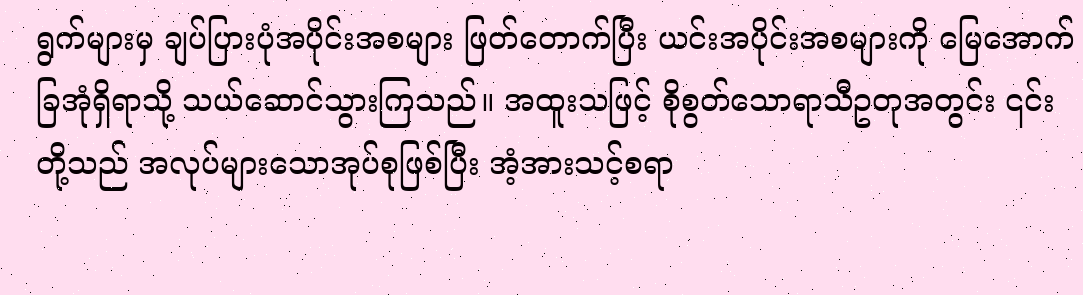ရွက်များမှ ချပ်ပြားပုံအပိုင်းအစများ ဖြတ်တောက်ပြီး ယင်းအပိုင်းအစများကို မြေအောက်ခြအုံရှိရာသို့ သယ်ဆောင်သွားကြသည်။ အထူးသဖြင့် စိုစွတ်သောရာသီဥတုအတွင်း ၎င်းတို့သည် အလုပ်များသောအုပ်စုဖြစ်ပြီး အံ့အားသင့်စရာ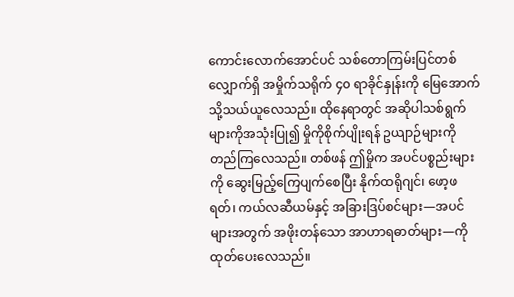ကောင်းလောက်အောင်ပင် သစ်တောကြမ်းပြင်တစ်လျှောက်ရှိ အမှိုက်သရိုက် ၄၀ ရာခိုင်နှုန်းကို မြေအောက်သို့သယ်ယူလေသည်။ ထိုနေရာတွင် အဆိုပါသစ်ရွက်များကိုအသုံးပြု၍ မှိုကိုစိုက်ပျိုးရန် ဥယျာဉ်များကို တည်ကြလေသည်။ တစ်ဖန် ဤမှိုက အပင်ပစ္စည်းများကို ဆွေးမြည့်ကြေပျက်စေပြီး နိုက်ထရိုဂျင်၊ ဖော့ဖရတ်၊ ကယ်လဆီယမ်နှင့် အခြားဒြပ်စင်များ—အပင်များအတွက် အဖိုးတန်သော အာဟာရဓာတ်များ—ကို ထုတ်ပေးလေသည်။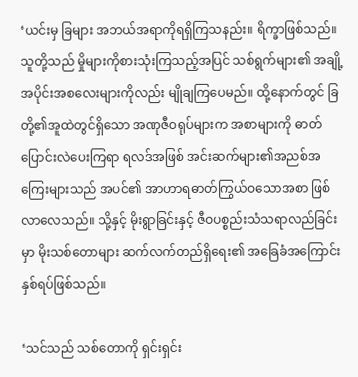‘ယင်းမှ ခြများ အဘယ်အရာကိုရရှိကြသနည်း။ ရိက္ခာဖြစ်သည်။ သူတို့သည် မှိုများကိုစားသုံးကြသည့်အပြင် သစ်ရွက်များ၏ အချို့အပိုင်းအစလေးများကိုလည်း မျိုချကြပေမည်။ ထို့နောက်တွင် ခြတို့၏အူထဲတွင်ရှိသော အဏုဇီဝရုပ်များက အစာများကို ဓာတ်ပြောင်းလဲပေးကြရာ ရလဒ်အဖြစ် အင်းဆက်များ၏အညစ်အကြေးများသည် အပင်၏ အာဟာရဓာတ်ကြွယ်ဝသောအစာ ဖြစ်လာလေသည်။ သို့နှင့် မိုးရွာခြင်းနှင့် ဇီဝပစ္စည်းသံသရာလည်ခြင်းမှာ မိုးသစ်တောများ ဆက်လက်တည်ရှိရေး၏ အခြေခံအကြောင်းနှစ်ရပ်ဖြစ်သည်။

‘သင်သည် သစ်တောကို ရှင်းရှင်း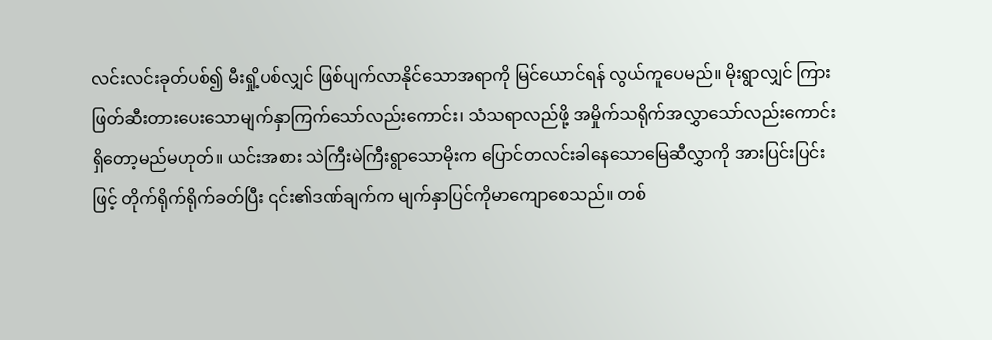လင်းလင်းခုတ်ပစ်၍ မီးရှို့ပစ်လျှင် ဖြစ်ပျက်လာနိုင်သောအရာကို မြင်ယောင်ရန် လွယ်ကူပေမည်။ မိုးရွာလျှင် ကြားဖြတ်ဆီးတားပေးသောမျက်နှာကြက်သော်လည်းကောင်း၊ သံသရာလည်ဖို့ အမှိုက်သရိုက်အလွှာသော်လည်းကောင်း ရှိတော့မည်မဟုတ်။ ယင်းအစား သဲကြီးမဲကြီးရွာသောမိုးက ပြောင်တလင်းခါနေသောမြေဆီလွှာကို အားပြင်းပြင်းဖြင့် တိုက်ရိုက်ရိုက်ခတ်ပြီး ၎င်း၏ဒဏ်ချက်က မျက်နှာပြင်ကိုမာကျောစေသည်။ တစ်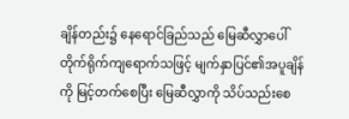ချိန်တည်း၌ နေရောင်ခြည်သည် မြေဆီလွှာပေါ်တိုက်ရိုက်ကျရောက်သဖြင့် မျက်နှာပြင်၏အပူချိန်ကို မြင့်တက်စေပြီး မြေဆီလွှာကို သိပ်သည်းစေ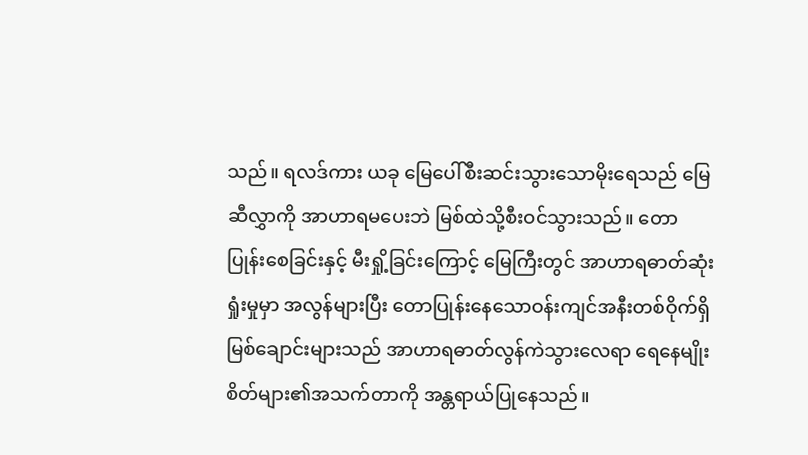သည်။ ရလဒ်ကား ယခု မြေပေါ်စီးဆင်းသွားသောမိုးရေသည် မြေဆီလွှာကို အာဟာရမပေးဘဲ မြစ်ထဲသို့စီးဝင်သွားသည်။ တောပြုန်းစေခြင်းနှင့် မီးရှို့ခြင်းကြောင့် မြေကြီးတွင် အာဟာရဓာတ်ဆုံးရှုံးမှုမှာ အလွန်များပြီး တောပြုန်းနေသောဝန်းကျင်အနီးတစ်ဝိုက်ရှိ မြစ်ချောင်းများသည် အာဟာရဓာတ်လွန်ကဲသွားလေရာ ရေနေမျိုးစိတ်များ၏အသက်တာကို အန္တရာယ်ပြုနေသည်။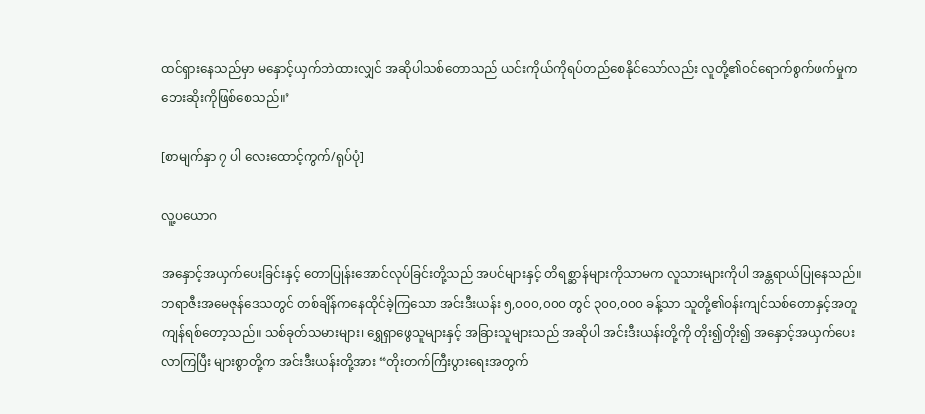ထင်ရှားနေသည်မှာ မနှောင့်ယှက်ဘဲထားလျှင် အဆိုပါသစ်တောသည် ယင်းကိုယ်ကိုရပ်တည်စေနိုင်သော်လည်း လူတို့၏ဝင်ရောက်စွက်ဖက်မှုက ဘေးဆိုးကိုဖြစ်စေသည်။’

[စာမျက်နှာ ၇ ပါ လေးထောင့်ကွက်/ရုပ်ပုံ]

လူ့ပယောဂ

အနှောင့်အယှက်ပေးခြင်းနှင့် တောပြုန်းအောင်လုပ်ခြင်းတို့သည် အပင်များနှင့် တိရစ္ဆာန်များကိုသာမက လူသားများကိုပါ အန္တရာယ်ပြုနေသည်။ ဘရာဇီးအမေဇုန်ဒေသတွင် တစ်ချိန်ကနေထိုင်ခဲ့ကြသော အင်းဒီးယန်း ၅,၀၀၀,၀၀၀ တွင် ၃၀၀,၀၀၀ ခန့်သာ သူတို့၏ဝန်းကျင်သစ်တောနှင့်အတူ ကျန်ရစ်တော့သည်။ သစ်ခုတ်သမားများ၊ ရွှေရှာဖွေသူများနှင့် အခြားသူများသည် အဆိုပါ အင်းဒီးယန်းတို့ကို တိုး၍တိုး၍ အနှောင့်အယှက်ပေးလာကြပြီး များစွာတို့က အင်းဒီးယန်းတို့အား “တိုးတက်ကြီးပွားရေးအတွက်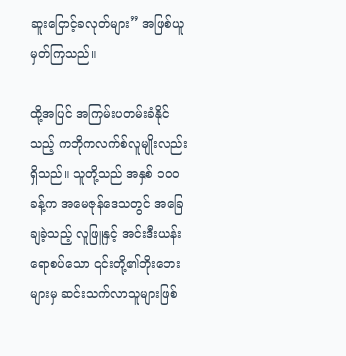ဆူးငြောင့်ခလုတ်များ” အဖြစ်ယူမှတ်ကြသည်။

ထို့အပြင် အကြမ်းပတမ်းခံနိုင်သည့် ကဘိုကလက်စ်လူမျိုးလည်းရှိသည်။ သူတို့သည် အနှစ် ၁၀၀ ခန့်က အမေဇုန်ဒေသတွင် အခြေချခဲ့သည့် လူဖြူနှင့် အင်းဒီးယန်းရောစပ်သော ၎င်းတို့၏ဘိုးဘေးများမှ ဆင်းသက်လာသူများဖြစ်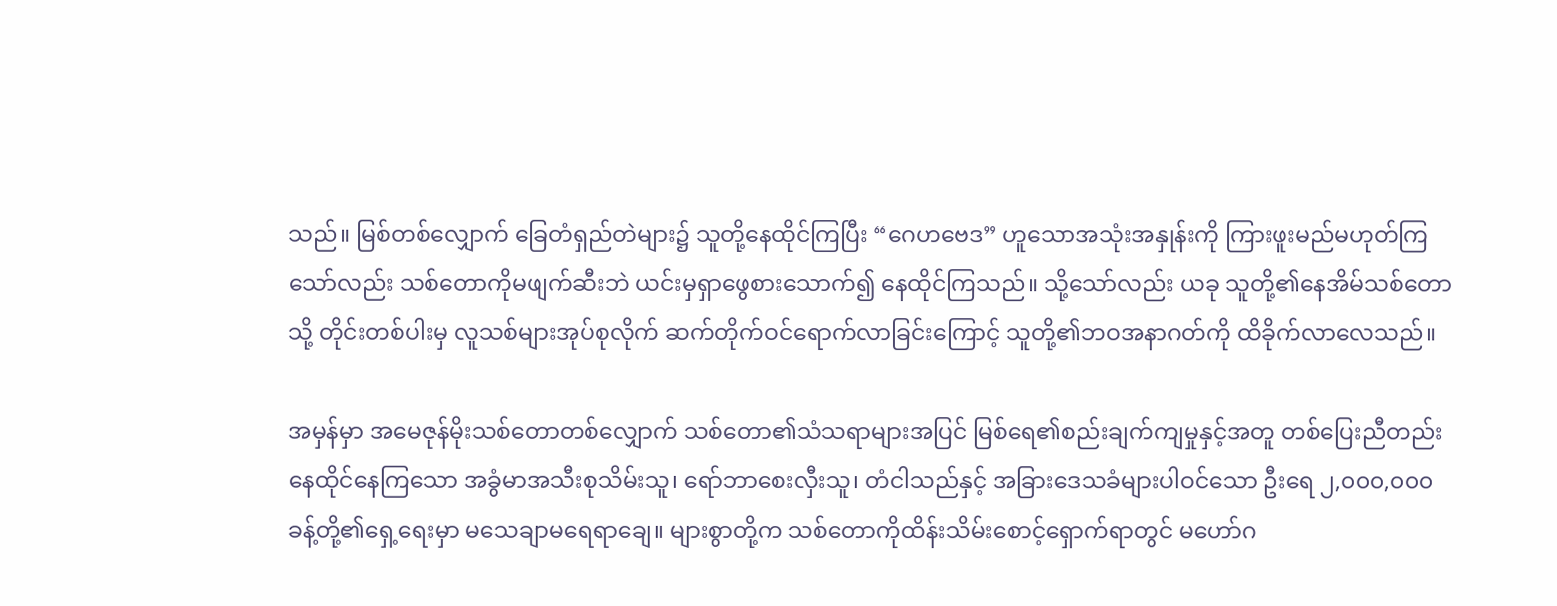သည်။ မြစ်တစ်လျှောက် ခြေတံရှည်တဲများ၌ သူတို့နေထိုင်ကြပြီး “ဂေဟဗေဒ” ဟူသောအသုံးအနှုန်းကို ကြားဖူးမည်မဟုတ်ကြသော်လည်း သစ်တောကိုမဖျက်ဆီးဘဲ ယင်းမှရှာဖွေစားသောက်၍ နေထိုင်ကြသည်။ သို့သော်လည်း ယခု သူတို့၏နေအိမ်သစ်တောသို့ တိုင်းတစ်ပါးမှ လူသစ်များအုပ်စုလိုက် ဆက်တိုက်ဝင်ရောက်လာခြင်းကြောင့် သူတို့၏ဘဝအနာဂတ်ကို ထိခိုက်လာလေသည်။

အမှန်မှာ အမေဇုန်မိုးသစ်တောတစ်လျှောက် သစ်တော၏သံသရာများအပြင် မြစ်ရေ၏စည်းချက်ကျမှုနှင့်အတူ တစ်ပြေးညီတည်းနေထိုင်နေကြသော အခွံမာအသီးစုသိမ်းသူ၊ ရော်ဘာစေးလှီးသူ၊ တံငါသည်နှင့် အခြားဒေသခံများပါဝင်သော ဦးရေ ၂,၀၀၀,၀၀၀ ခန့်တို့၏ရှေ့ရေးမှာ မသေချာမရေရာချေ။ များစွာတို့က သစ်တောကိုထိန်းသိမ်းစောင့်ရှောက်ရာတွင် မဟော်ဂ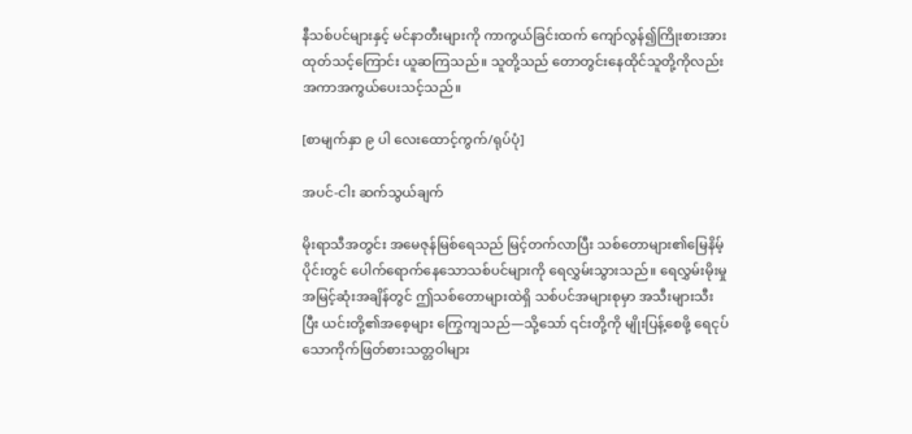နီသစ်ပင်များနှင့် မင်နာတီးများကို ကာကွယ်ခြင်းထက် ကျော်လွန်၍ကြိုးစားအားထုတ်သင့်ကြောင်း ယူဆကြသည်။ သူတို့သည် တောတွင်းနေထိုင်သူတို့ကိုလည်း အကာအကွယ်ပေးသင့်သည်။

[စာမျက်နှာ ၉ ပါ လေးထောင့်ကွက်/ရုပ်ပုံ]

အပင်-ငါး ဆက်သွယ်ချက်

မိုးရာသီအတွင်း အမေဇုန်မြစ်ရေသည် မြင့်တက်လာပြီး သစ်တောများ၏မြေနိမ့်ပိုင်းတွင် ပေါက်ရောက်နေသောသစ်ပင်များကို ရေလွှမ်းသွားသည်။ ရေလွှမ်းမိုးမှု အမြင့်ဆုံးအချိန်တွင် ဤသစ်တောများထဲရှိ သစ်ပင်အများစုမှာ အသီးများသီးပြီး ယင်းတို့၏အစေ့များ ကြွေကျသည်—သို့သော် ၎င်းတို့ကို မျိုးပြန့်စေဖို့ ရေငုပ်သောကိုက်ဖြတ်စားသတ္တဝါများ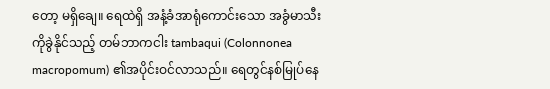တော့ မရှိချေ။ ရေထဲရှိ အနံ့ခံအာရုံကောင်းသော အခွံမာသီးကိုခွဲနိုင်သည့် တမ်ဘာကငါး tambaqui (Colonnonea macropomum) ၏အပိုင်းဝင်လာသည်။ ရေတွင်နစ်မြုပ်နေ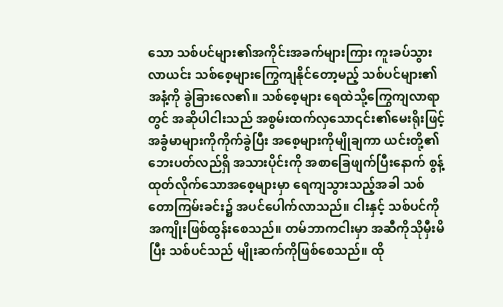သော သစ်ပင်များ၏အကိုင်းအခက်များကြား ကူးခပ်သွားလာယင်း သစ်စေ့များကြွေကျနိုင်တော့မည့် သစ်ပင်များ၏အနံ့ကို ခွဲခြားလေ၏။ သစ်စေ့များ ရေထဲသို့ကြွေကျလာရာတွင် အဆိုပါငါးသည် အစွမ်းထက်လှသော၎င်း၏မေးရိုးဖြင့် အခွံမာများကိုကိုက်ခွဲပြီး အစေ့များကိုမျိုချကာ ယင်းတို့၏ဘေးပတ်လည်ရှိ အသားပိုင်းကို အစာခြေဖျက်ပြီးနောက် စွန့်ထုတ်လိုက်သောအစေ့များမှာ ရေကျသွားသည့်အခါ သစ်တောကြမ်းခင်း၌ အပင်ပေါက်လာသည်။ ငါးနှင့် သစ်ပင်ကို အကျိုးဖြစ်ထွန်းစေသည်။ တမ်ဘာကငါးမှာ အဆီကိုသိုမှီးမိပြီး သစ်ပင်သည် မျိုးဆက်ကိုဖြစ်စေသည်။ ထို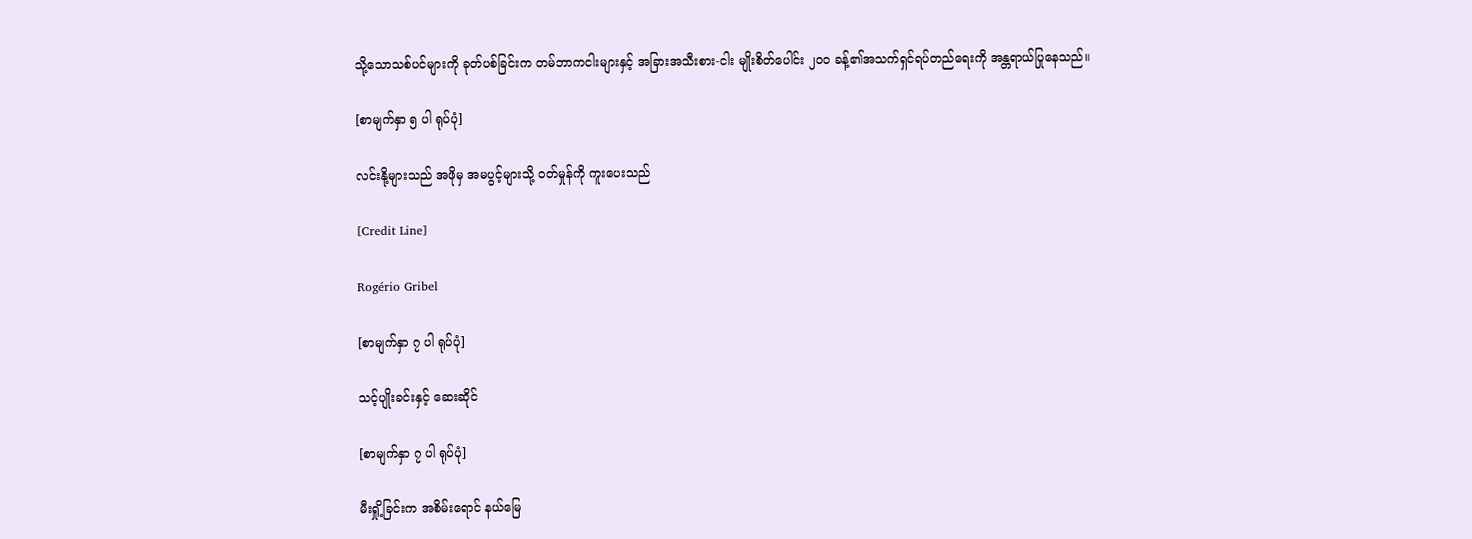သို့သောသစ်ပင်များကို ခုတ်ပစ်ခြင်းက တမ်ဘာကငါးများနှင့် အခြားအသီးစား-ငါး မျိုးစိတ်ပေါင်း ၂၀၀ ခန့်၏အသက်ရှင်ရပ်တည်ရေးကို အန္တရာယ်ပြုနေသည်။

[စာမျက်နှာ ၅ ပါ ရုပ်ပုံ]

လင်းနို့များသည် အဖိုမှ အမပွင့်များသို့ ဝတ်မှုန်ကို ကူးပေးသည်

[Credit Line]

Rogério Gribel

[စာမျက်နှာ ၇ ပါ ရုပ်ပုံ]

သင့်ပျိုးခင်းနှင့် ဆေးဆိုင်

[စာမျက်နှာ ၇ ပါ ရုပ်ပုံ]

မီးရှို့ခြင်းက အစိမ်းရောင် နယ်မြေ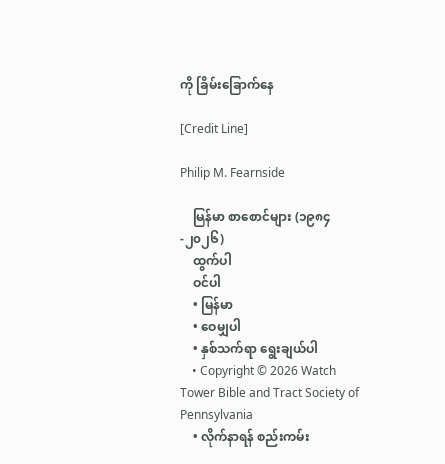ကို ခြိမ်းခြောက်နေ

[Credit Line]

Philip M. Fearnside

    မြန်မာ စာစောင်များ (၁၉၈၄-၂၀၂၆)
    ထွက်ပါ
    ဝင်ပါ
    • မြန်မာ
    • ဝေမျှပါ
    • နှစ်သက်ရာ ရွေးချယ်ပါ
    • Copyright © 2026 Watch Tower Bible and Tract Society of Pennsylvania
    • လိုက်နာရန် စည်းကမ်း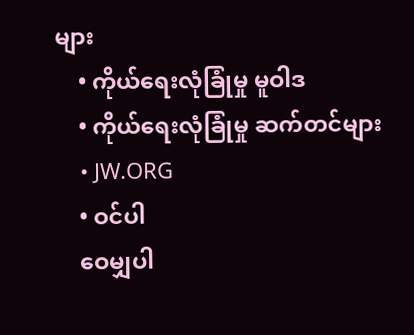များ
    • ကိုယ်ရေးလုံခြုံမှု မူဝါဒ
    • ကိုယ်ရေးလုံခြုံမှု ဆက်တင်များ
    • JW.ORG
    • ဝင်ပါ
    ဝေမျှပါ